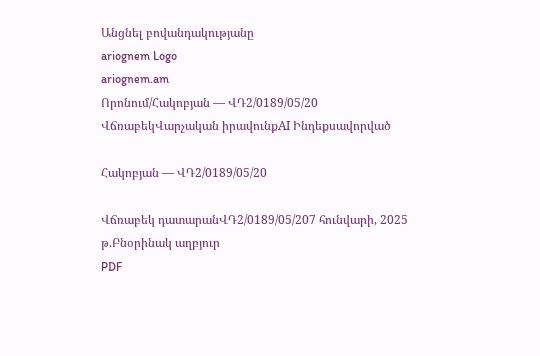Անցնել բովանդակությանը
ariognem Logo
ariognem.am
Որոնում/Հակոբյան — ՎԴ2/0189/05/20
ՎճռաբեկՎարչական իրավունքAI Ինդեքսավորված

Հակոբյան — ՎԴ2/0189/05/20

Վճռաբեկ դատարանՎԴ2/0189/05/207 հունվարի, 2025 թ.Բնօրինակ աղբյուր
PDF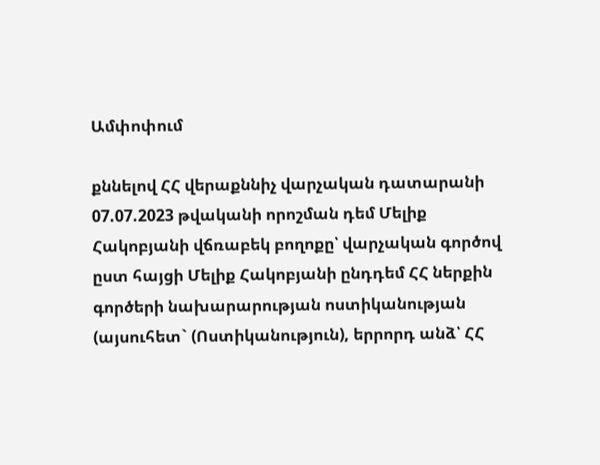Ամփոփում

քննելով ՀՀ վերաքննիչ վարչական դատարանի 07.07.2023 թվականի որոշման դեմ Մելիք Հակոբյանի վճռաբեկ բողոքը՝ վարչական գործով ըստ հայցի Մելիք Հակոբյանի ընդդեմ ՀՀ ներքին գործերի նախարարության ոստիկանության (այսուհետ` (Ոստիկանություն), երրորդ անձ՝ ՀՀ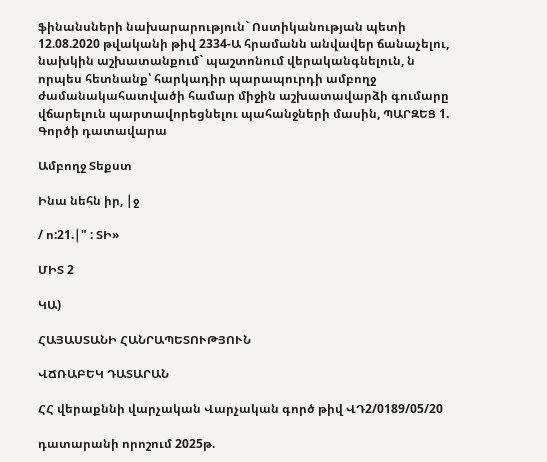ֆինանսների նախարարություն` Ոստիկանության պետի 12.08.2020 թվականի թիվ 2334-Ա հրամանն անվավեր ճանաչելու, նախկին աշխատանքում` պաշտոնում վերականգնելուն, ն որպես հետնանք՝ հարկադիր պարապուրդի ամբողջ ժամանակահատվածի համար միջին աշխատավարձի գումարը վճարելուն պարտավորեցնելու պահանջների մասին, ՊԱՐԶԵՑ 1. Գործի դատավարա

Ամբողջ Տեքստ

Ինա նեհն իր, |ջ

/ ո:21.|" : ՏԻ»

ՄԻՏ 2

ԿԱ)

ՀԱՅԱՍՏԱՆԻ ՀԱՆՐԱՊԵՏՈՒԹՅՈՒՆ

ՎՃՌԱԲԵԿ ԴԱՏԱՐԱՆ

ՀՀ վերաքննի վարչական Վարչական գործ թիվ ՎԴ2/0189/05/20

դատարանի որոշում 2025թ.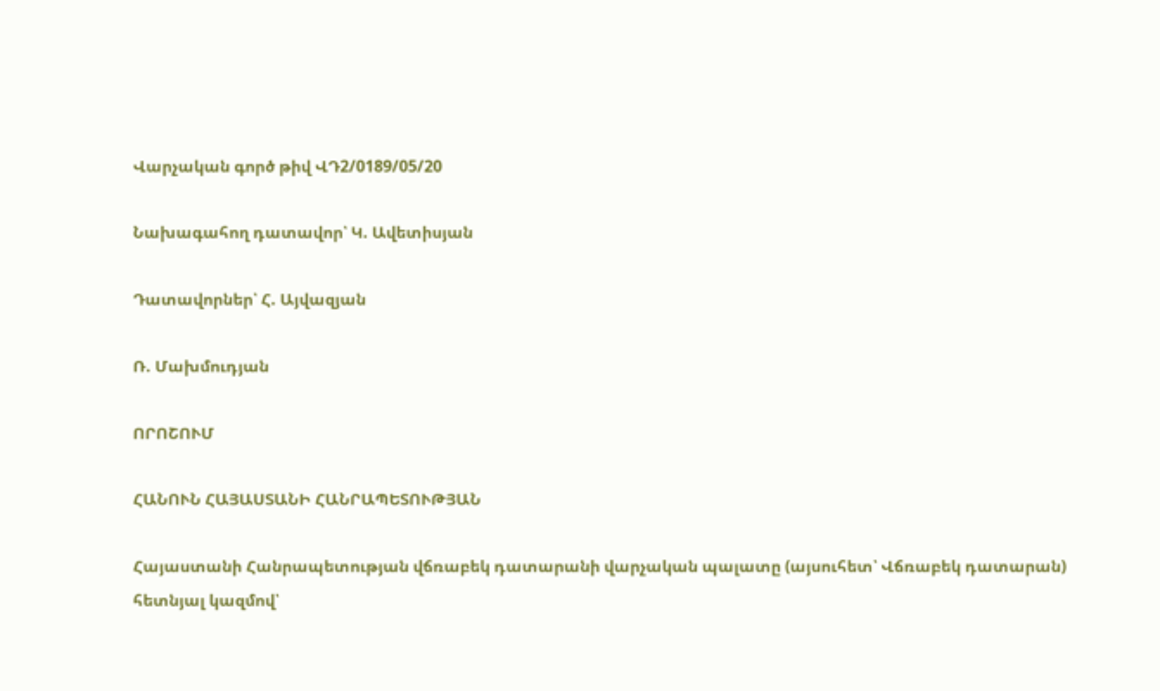Վարչական գործ թիվ ՎԴ2/0189/05/20

Նախագահող դատավոր՝ Կ. Ավետիսյան

Դատավորներ՝ Հ. Այվազյան

Ռ. Մախմուդյան

ՈՐՈՇՈՒՄ

ՀԱՆՈՒՆ ՀԱՅԱՍՏԱՆԻ ՀԱՆՐԱՊԵՏՈՒԹՅԱՆ

Հայաստանի Հանրապետության վճռաբեկ դատարանի վարչական պալատը (այսուհետ՝ Վճռաբեկ դատարան) հետնյալ կազմով՝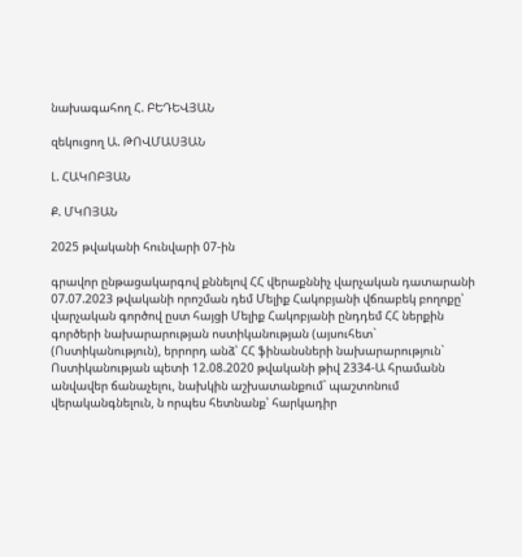նախագահող Հ. ԲԵԴԵՎՅԱՆ

զեկուցող Ա. ԹՈՎՄԱՍՅԱՆ

Լ. ՀԱԿՈԲՅԱՆ

Ք. ՄԿՈՅԱՆ

2025 թվականի հունվարի 07-ին

գրավոր ընթացակարգով քննելով ՀՀ վերաքննիչ վարչական դատարանի 07.07.2023 թվականի որոշման դեմ Մելիք Հակոբյանի վճռաբեկ բողոքը՝ վարչական գործով ըստ հայցի Մելիք Հակոբյանի ընդդեմ ՀՀ ներքին գործերի նախարարության ոստիկանության (այսուհետ` (Ոստիկանություն), երրորդ անձ՝ ՀՀ ֆինանսների նախարարություն` Ոստիկանության պետի 12.08.2020 թվականի թիվ 2334-Ա հրամանն անվավեր ճանաչելու, նախկին աշխատանքում` պաշտոնում վերականգնելուն, ն որպես հետնանք՝ հարկադիր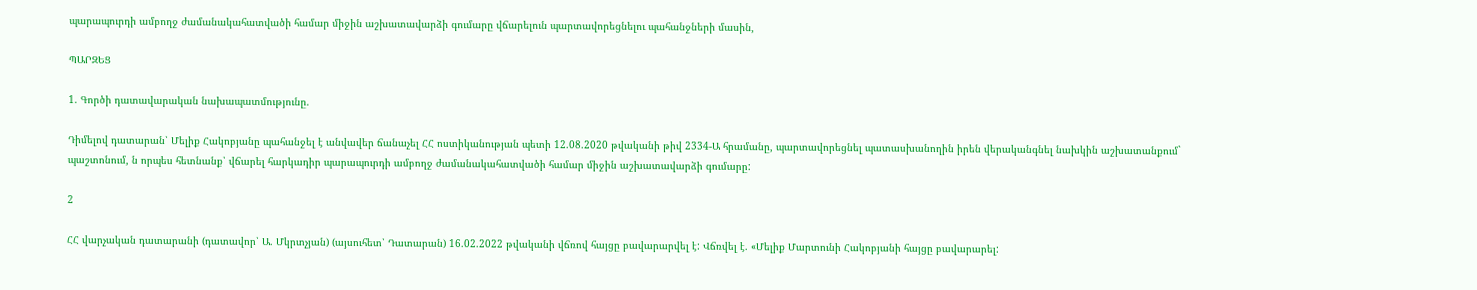պարապուրդի ամբողջ ժամանակահատվածի համար միջին աշխատավարձի գումարը վճարելուն պարտավորեցնելու պահանջների մասին,

ՊԱՐԶԵՑ

1. Գործի դատավարական նախապատմությունը.

Դիմելով դատարան՝ Մելիք Հակոբյանը պահանջել է անվավեր ճանաչել ՀՀ ոստիկանության պետի 12.08.2020 թվականի թիվ 2334-Ա հրամանը, պարտավորեցնել պատասխանողին իրեն վերականգնել նախկին աշխատանքում` պաշտոնում, ն որպես հետնանք՝ վճարել հարկադիր պարապուրդի ամբողջ ժամանակահատվածի համար միջին աշխատավարձի գումարը:

2

ՀՀ վարչական դատարանի (դատավոր՝ Ա. Մկրտչյան) (այսուհետ՝ Դատարան) 16.02.2022 թվականի վճռով հայցը բավարարվել է: Վճռվել է. «Մելիք Մարտունի Հակոբյանի հայցը բավարարել: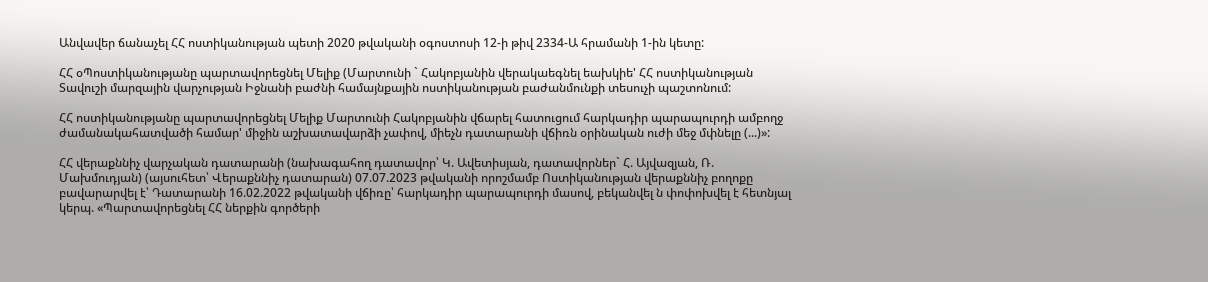Անվավեր ճանաչել ՀՀ ոստիկանության պետի 2020 թվականի օգոստոսի 12-ի թիվ 2334-Ա հրամանի 1-ին կետը:

ՀՀ օՊոստիկանությանը պարտավորեցնել Մելիք (Մարտունի ` Հակոբյանին վերակաեգնել եախկիե' ՀՀ ոստիկանության Տավուշի մարզային վարչության Իջնանի բաժնի համայնքային ոստիկանության բաժանմունքի տեսուչի պաշտոնում:

ՀՀ ոստիկանությանը պարտավորեցնել Մելիք Մարտունի Հակոբյանին վճարել հատուցում հարկադիր պարապուրդի ամբողջ ժամանակահատվածի համար' միջին աշխատավարձի չափով, միեչն դատարանի վճիռն օրինական ուժի մեջ մփնելը (...)»:

ՀՀ վերաքննիչ վարչական դատարանի (նախագահող դատավոր՝ Կ. Ավետիսյան, դատավորներ` Հ. Այվազյան, Ռ. Մախմուդյան) (այսուհետ՝ Վերաքննիչ դատարան) 07.07.2023 թվականի որոշմամբ Ոստիկանության վերաքննիչ բողոքը բավարարվել է՝ Դատարանի 16.02.2022 թվականի վճիռը՝ հարկադիր պարապուրդի մասով, բեկանվել ն փոփոխվել է հետնյալ կերպ. «Պարտավորեցնել ՀՀ ներքին գործերի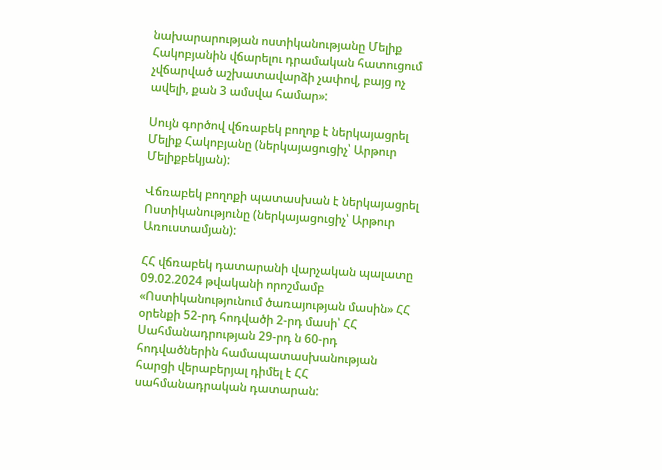նախարարության ոստիկանությանը Մելիք Հակոբյանին վճարելու դրամական հատուցում չվճարված աշխատավարձի չափով, բայց ոչ ավելի, քան 3 ամսվա համար»:

Սույն գործով վճռաբեկ բողոք է ներկայացրել Մելիք Հակոբյանը (ներկայացուցիչ՝ Արթուր Մելիքբեկյան):

Վճռաբեկ բողոքի պատասխան է ներկայացրել Ոստիկանությունը (ներկայացուցիչ՝ Արթուր Առուստամյան):

ՀՀ վճռաբեկ դատարանի վարչական պալատը 09.02.2024 թվականի որոշմամբ «Ոստիկանությունում ծառայության մասին» ՀՀ օրենքի 52-րդ հոդվածի 2-րդ մասի՝ ՀՀ Սահմանադրության 29-րդ ն 60-րդ հոդվածներին համապատասխանության հարցի վերաբերյալ դիմել է ՀՀ սահմանադրական դատարան: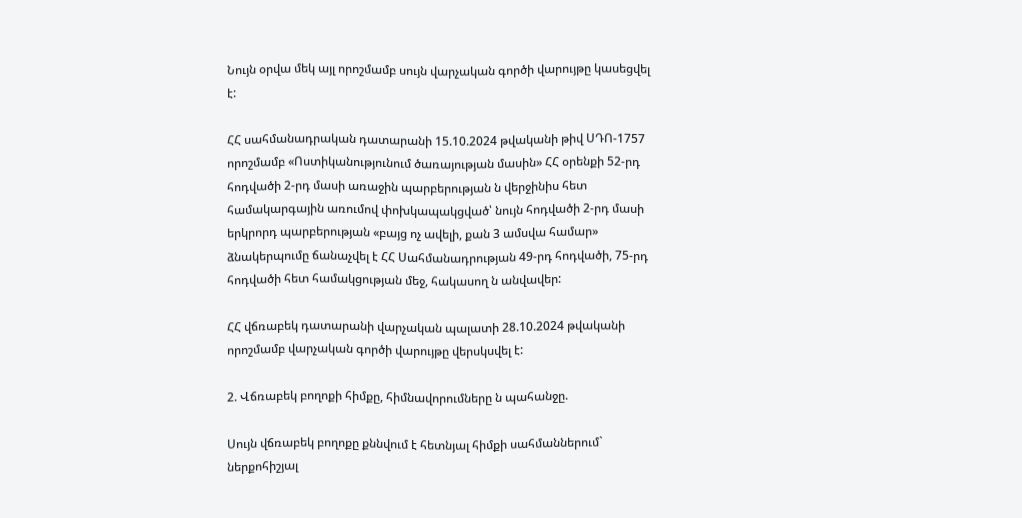Նույն օրվա մեկ այլ որոշմամբ սույն վարչական գործի վարույթը կասեցվել է:

ՀՀ սահմանադրական դատարանի 15.10.2024 թվականի թիվ ՍԴՈ-1757 որոշմամբ «Ոստիկանությունում ծառայության մասին» ՀՀ օրենքի 52-րդ հոդվածի 2-րդ մասի առաջին պարբերության ն վերջինիս հետ համակարգային առումով փոխկապակցված՝ նույն հոդվածի 2-րդ մասի երկրորդ պարբերության «բայց ոչ ավելի, քան 3 ամսվա համար» ձնակերպումը ճանաչվել է ՀՀ Սահմանադրության 49-րդ հոդվածի, 75-րդ հոդվածի հետ համակցության մեջ, հակասող ն անվավեր:

ՀՀ վճռաբեկ դատարանի վարչական պալատի 28.10.2024 թվականի որոշմամբ վարչական գործի վարույթը վերսկսվել է:

2. Վճռաբեկ բողոքի հիմքը, հիմնավորումները ն պահանջը.

Սույն վճռաբեկ բողոքը քննվում է հետնյալ հիմքի սահմաններում` ներքոհիշյալ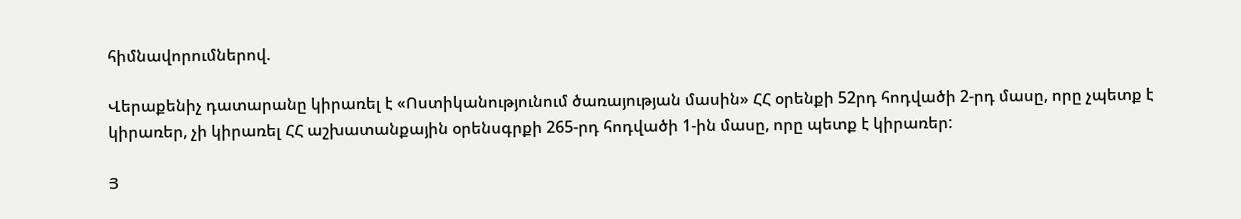հիմնավորումներով.

Վերաքենիչ դատարանը կիրառել է «Ոստիկանությունում ծառայության մասին» ՀՀ օրենքի 52րդ հոդվածի 2-րդ մասը, որը չպետք է կիրառեր, չի կիրառել ՀՀ աշխատանքային օրենսգրքի 265-րդ հոդվածի 1-ին մասը, որը պետք է կիրառեր:

Յ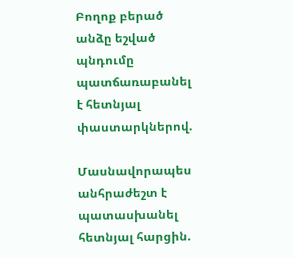Բողոք բերած անձը եշված պնդումը պատճառաբանել է հետնյալ փաստարկներով.

Մասնավորապես անհրաժեշտ է պատասխանել հետնյալ հարցին.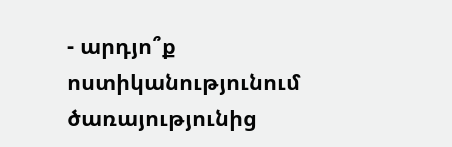- արդյո՞ք ոստիկանությունում ծառայությունից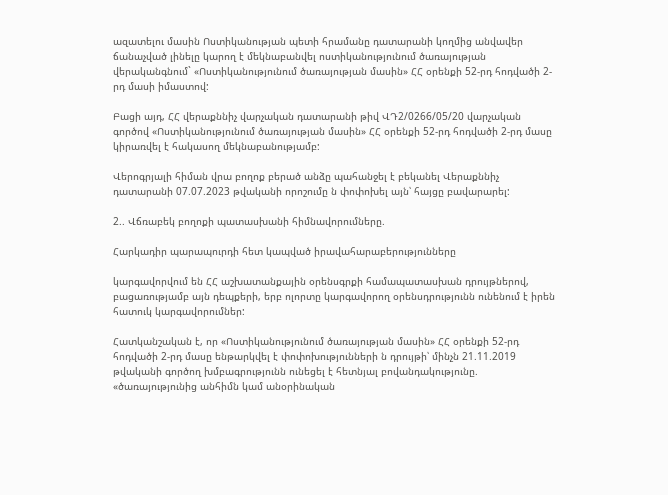ազատելու մասին Ոստիկանության պետի հրամանը դատարանի կողմից անվավեր ճանաչված լինելը կարող է մեկնաբանվել ոստիկանությունում ծառայության վերականգնում` «Ոստիկանությունում ծառայության մասին» ՀՀ օրենքի 52-րդ հոդվածի 2-րդ մասի իմաստով:

Բացի այդ, ՀՀ վերաքննիչ վարչական դատարանի թիվ ՎԴ2/0266/05/20 վարչական գործով «Ոստիկանությունում ծառայության մասին» ՀՀ օրենքի 52-րդ հոդվածի 2-րդ մասը կիրառվել է հակասող մեկնաբանությամբ:

Վերոգրյալի հիման վրա բողոք բերած անձը պահանջել է բեկանել Վերաքննիչ դատարանի 07.07.2023 թվականի որոշումը ն փոփոխել այն՝ հայցը բավարարել:

2.. Վճռաբեկ բողոքի պատասխանի հիմնավորումները.

Հարկադիր պարապուրդի հետ կապված իրավահարաբերությունները

կարգավորվում են ՀՀ աշխատանքային օրենսգրքի համապատասխան դրույթներով, բացառությամբ այն դեպքերի, երբ ոլորտը կարգավորող օրենսդրությունն ունենում է իրեն հատուկ կարգավորումներ:

Հատկանշական է, որ «Ոստիկանությունում ծառայության մասին» ՀՀ օրենքի 52-րդ հոդվածի 2-րդ մասը ենթարկվել է փոփոխությունների ն դրույթի՝ մինչն 21.11.2019 թվականի գործող խմբագրությունն ունեցել է հետնյալ բովանդակությունը. «ծառայությունից անհիմն կամ անօրինական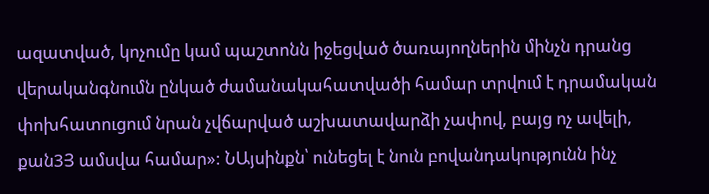ազատված, կոչումը կամ պաշտոնն իջեցված ծառայողներին մինչն դրանց վերականգնումն ընկած ժամանակահատվածի համար տրվում է դրամական փոխհատուցում նրան չվճարված աշխատավարձի չափով, բայց ոչ ավելի, քան3Յ ամսվա համար»: ՆԱյսինքն՝ ունեցել է նուն բովանդակությունն ինչ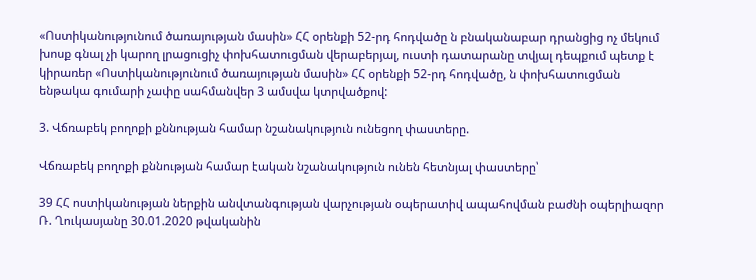«Ոստիկանությունում ծառայության մասին» ՀՀ օրենքի 52-րդ հոդվածը ն բնականաբար դրանցից ոչ մեկում խոսք գնալ չի կարող լրացուցիչ փոխհատուցման վերաբերյալ, ուստի դատարանը տվյալ դեպքում պետք է կիրառեր «Ոստիկանությունում ծառայության մասին» ՀՀ օրենքի 52-րդ հոդվածը, ն փոխհատուցման ենթակա գումարի չափը սահմանվեր 3 ամսվա կտրվածքով:

3. Վճռաբեկ բողոքի քննության համար նշանակություն ունեցող փաստերը.

Վճռաբեկ բողոքի քննության համար էական նշանակություն ունեն հետնյալ փաստերը՝

39 ՀՀ ոստիկանության ներքին անվտանգության վարչության օպերատիվ ապահովման բաժնի օպերլիազոր Ռ. Ղուկասյանը 30.01.2020 թվականին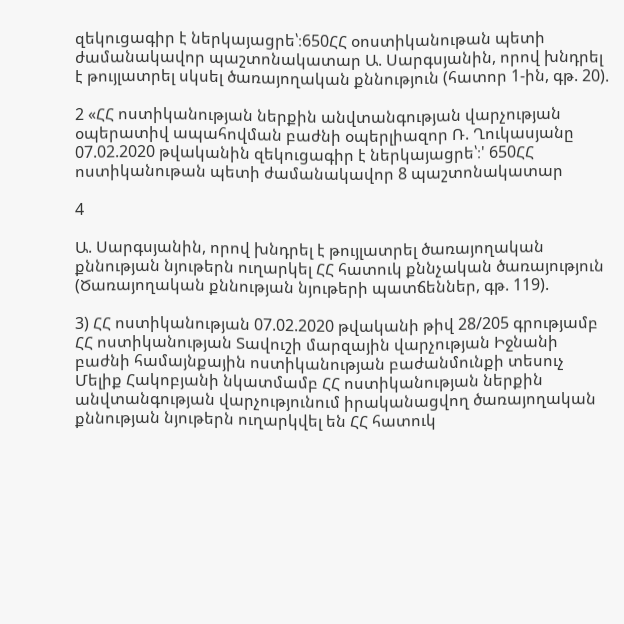զեկուցագիր է ներկայացրե՝։650ՀՀ օոստիկանութան պետի ժամանակավոր պաշտոնակատար Ա. Սարգսյանին, որով խնդրել է թույլատրել սկսել ծառայողական քննություն (հատոր 1-ին, գթ. 20).

2 «ՀՀ ոստիկանության ներքին անվտանգության վարչության օպերատիվ ապահովման բաժնի օպերլիազոր Ռ. Ղուկասյանը 07.02.2020 թվականին զեկուցագիր է ներկայացրե՝։' 650ՀՀ ոստիկանութան պետի ժամանակավոր 8 պաշտոնակատար

4

Ա. Սարգսյանին, որով խնդրել է թույլատրել ծառայողական քննության նյութերն ուղարկել ՀՀ հատուկ քննչական ծառայություն (Ծառայողական քննության նյութերի պատճեններ, գթ. 119).

3) ՀՀ ոստիկանության 07.02.2020 թվականի թիվ 28/205 գրությամբ ՀՀ ոստիկանության Տավուշի մարզային վարչության Իջնանի բաժնի համայնքային ոստիկանության բաժանմունքի տեսուչ Մելիք Հակոբյանի նկատմամբ ՀՀ ոստիկանության ներքին անվտանգության վարչությունում իրականացվող ծառայողական քննության նյութերն ուղարկվել են ՀՀ հատուկ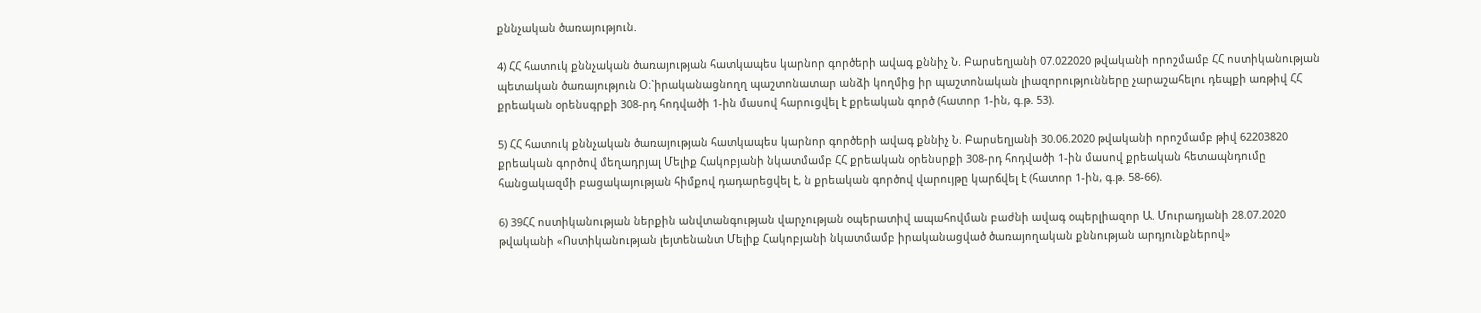քննչական ծառայություն.

4) ՀՀ հատուկ քննչական ծառայության հատկապես կարնոր գործերի ավագ քննիչ Ն. Բարսեղյանի 07.022020 թվականի որոշմամբ ՀՀ ոստիկանության պետական ծառայություն Օ։`իրականացնողղ պաշտոնատար անձի կողմից իր պաշտոնական լիազորությունները չարաշահելու դեպքի առթիվ ՀՀ քրեական օրենսգրքի 308-րդ հոդվածի 1-ին մասով հարուցվել է քրեական գործ (հատոր 1-ին, գ.թ. 53).

5) ՀՀ հատուկ քննչական ծառայության հատկապես կարնոր գործերի ավագ քննիչ Ն. Բարսեղյանի 30.06.2020 թվականի որոշմամբ թիվ 62203820 քրեական գործով մեղադրյալ Մելիք Հակոբյանի նկատմամբ ՀՀ քրեական օրենսրքի 308-րդ հոդվածի 1-ին մասով քրեական հետապնդումը հանցակազմի բացակայության հիմքով դադարեցվել է, ն քրեական գործով վարույթը կարճվել է (հատոր 1-ին, գ.թ. 58-66).

6) 39ՀՀ ոստիկանության ներքին անվտանգության վարչության օպերատիվ ապահովման բաժնի ավագ օպերլիազոր Ա. Մուրադյանի 28.07.2020 թվականի «Ոստիկանության լեյտենանտ Մելիք Հակոբյանի նկատմամբ իրականացված ծառայողական քննության արդյունքներով»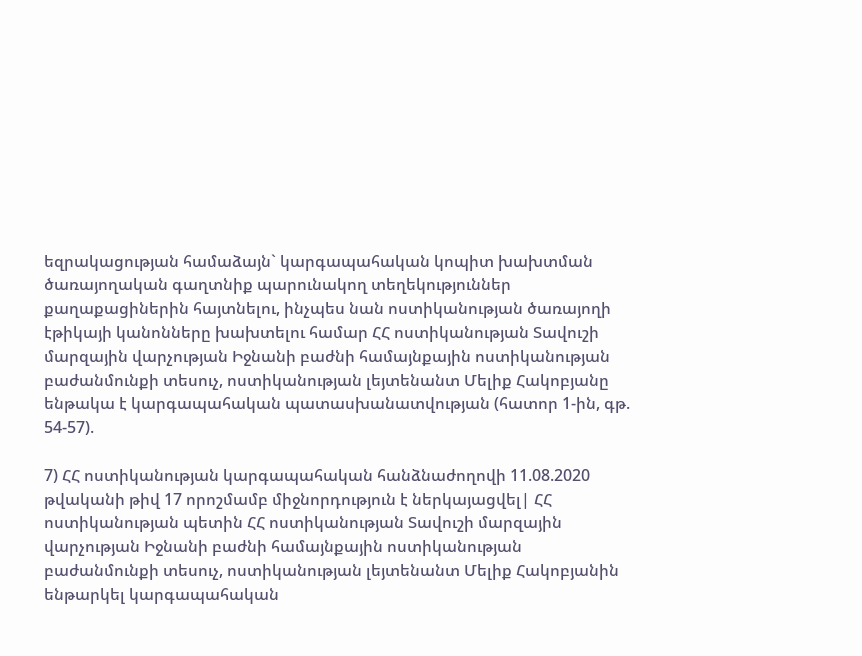եզրակացության համաձայն` կարգապահական կոպիտ խախտման ծառայողական գաղտնիք պարունակող տեղեկություններ քաղաքացիներին հայտնելու, ինչպես նան ոստիկանության ծառայողի էթիկայի կանոնները խախտելու համար ՀՀ ոստիկանության Տավուշի մարզային վարչության Իջնանի բաժնի համայնքային ոստիկանության բաժանմունքի տեսուչ, ոստիկանության լեյտենանտ Մելիք Հակոբյանը ենթակա է կարգապահական պատասխանատվության (հատոր 1-ին, գթ. 54-57).

7) ՀՀ ոստիկանության կարգապահական հանձնաժողովի 11.08.2020 թվականի թիվ 17 որոշմամբ միջնորդություն է ներկայացվել| ՀՀ ոստիկանության պետին ՀՀ ոստիկանության Տավուշի մարզային վարչության Իջնանի բաժնի համայնքային ոստիկանության բաժանմունքի տեսուչ, ոստիկանության լեյտենանտ Մելիք Հակոբյանին ենթարկել կարգապահական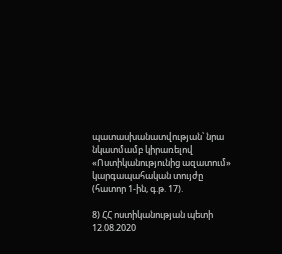պատասխանատվության՝ նրա նկատմամբ կիրառելով «Ոստիկանությունից ազատում» կարգապահական տույժը (հատոր 1-ին, գ.թ. 17).

8) ՀՀ ոստիկանության պետի 12.08.2020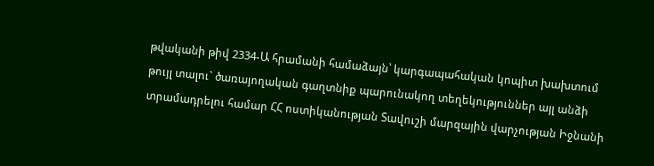թվականի թիվ 2334-Ա հրամանի համաձայն՝ կարգապահական կոպիտ խախտում թույլ տալու` ծառայողական գաղտնիք պարունակող տեղեկություններ այլ անձի տրամադրելու համար ՀՀ ոստիկանության Տավուշի մարզային վարչության Իջնանի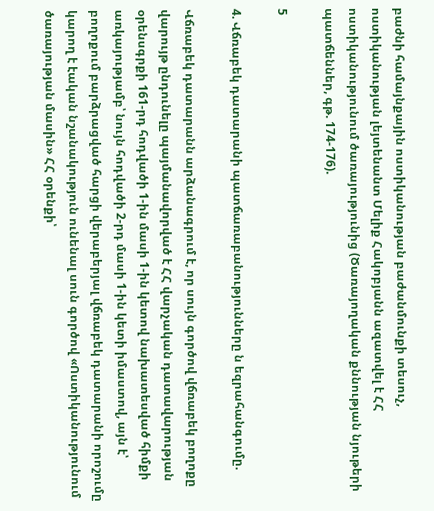բաժնի համայնքային ոստիկանության բաժանմունքի տեսուչ, ոստիկանության լեյտենանտ Մելիք Հակոբյանն ազատվել է ՀՀ ոստիկանությունում ծառայությունից (Ծառայողական քննության նյութերի պատճեններ, գթ. 174-176).

5

4. Վճռաբեկ դատարանի պատճառաբանությունները ն եզրահանգումը.

Վճռաբեկ դատարանն արձանագրում է, որ սույն գործով վճռաբեկ բողոքը վարույթ ընդունելը պայմանավորված է ՀՀ վարչական դատավարության օրենսգրքի 161-րդ հոդվածի 1-ին մասի 1-ին կետով նախատեսված հիմքի առկայությամբ՝ նույն հոդվածի 2-րդ մասի 1-ին կետի իմաստով, այն է՝ բողոքում բարձրացված հարցի վերաբերյալ վճռաբեկ դատարանի որոշումը կարող է էական նշանակություն ունենալ սուն գործով «Ոստիկանությունում ծառայության մասին» ՀՀ օրենքի՝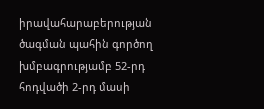իրավահարաբերության ծագման պահին գործող խմբագրությամբ 52-րդ հոդվածի 2-րդ մասի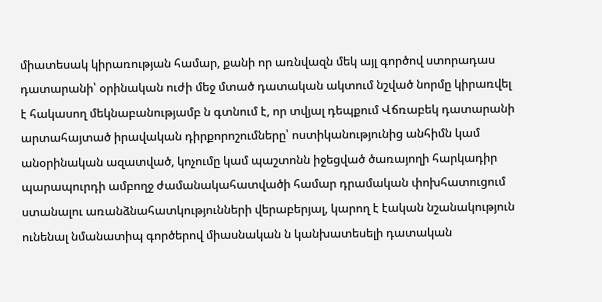միատեսակ կիրառության համար, քանի որ առնվազն մեկ այլ գործով ստորադաս դատարանի՝ օրինական ուժի մեջ մտած դատական ակտում նշված նորմը կիրառվել է հակասող մեկնաբանությամբ ն գտնում է, որ տվյալ դեպքում Վճռաբեկ դատարանի արտահայտած իրավական դիրքորոշումները՝ ոստիկանությունից անհիմն կամ անօրինական ազատված, կոչումը կամ պաշտոնն իջեցված ծառայողի հարկադիր պարապուրդի ամբողջ ժամանակահատվածի համար դրամական փոխհատուցում ստանալու առանձնահատկությունների վերաբերյալ, կարող է էական նշանակություն ունենալ նմանատիպ գործերով միասնական ն կանխատեսելի դատական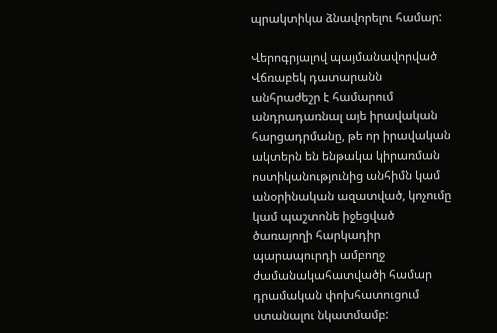պրակտիկա ձնավորելու համար:

Վերոգրյալով պայմանավորված Վճռաբեկ դատարանն անհրաժեշր է համարում անդրադառնալ այե իրավական հարցադրմանը, թե որ իրավական ակտերն են ենթակա կիրառման ոստիկանությունից անհիմն կամ անօրինական ազատված, կոչումը կամ պաշտոնե իջեցված ծառայողի հարկադիր պարապուրդի ամբողջ ժամանակահատվածի համար դրամական փոխհատուցում ստանալու նկատմամբ: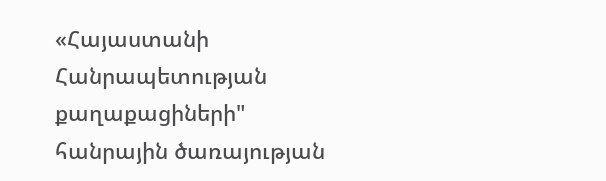«Հայաստանի Հանրապետության քաղաքացիների" հանրային ծառայության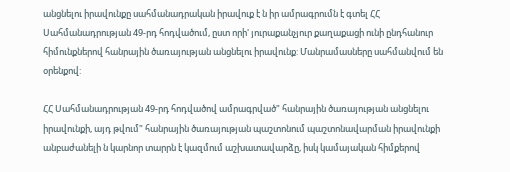անցնելու իրավունքը սահմանադրական իրավուք է ն իր ամրագրումն է գտել ՀՀ Սահմանադրության 49-րդ հոդվածում, ըստ որի' յուրաքանչյուր քաղաքացի ունի ընդհանուր հիմունքներով հանրային ծառայության անցնելու իրավունք: Մանրամասները սահմանվում են օրենքով:

ՀՀ Սահմանադրության 49-րդ հոդվածով ամրագրված" հանրային ծառայության անցնելու իրավունքի, այդ թվում" հանրային ծառայության պաշտոնում պաշտոնավարման իրավունքի անբաժանելի ն կարնոր տարրն է կազմում աշխատավարձը, իսկ կամայական հիմքերով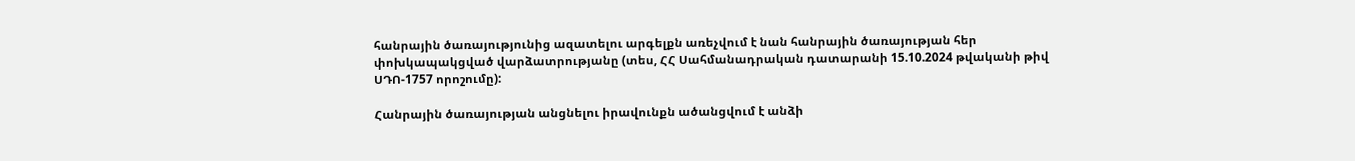հանրային ծառայությունից ազատելու արգելքն առեչվում է նան հանրային ծառայության հեր փոխկապակցված վարձատրությանը (տես, ՀՀ Սահմանադրական դատարանի 15.10.2024 թվականի թիվ ՍԴՈ-1757 որոշումը):

Հանրային ծառայության անցնելու իրավունքն ածանցվում է անձի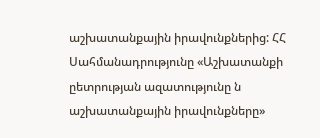աշխատանքային իրավունքներից: ՀՀ Սահմանադրությունը «Աշխատանքի ըետրության ազատությունը ն աշխատանքային իրավունքները»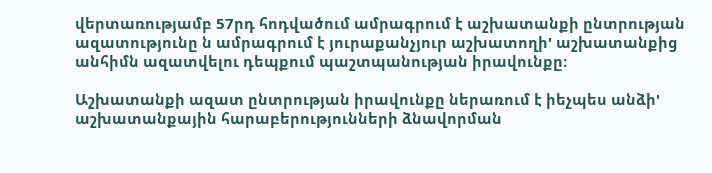վերտառությամբ 57րդ հոդվածում ամրագրում է աշխատանքի ընտրության ազատությունը ն ամրագրում է յուրաքանչյուր աշխատողի' աշխատանքից անհիմն ազատվելու դեպքում պաշտպանության իրավունքը:

Աշխատանքի ազատ ընտրության իրավունքը ներառում է իեչպես անձի' աշխատանքային հարաբերությունների ձնավորման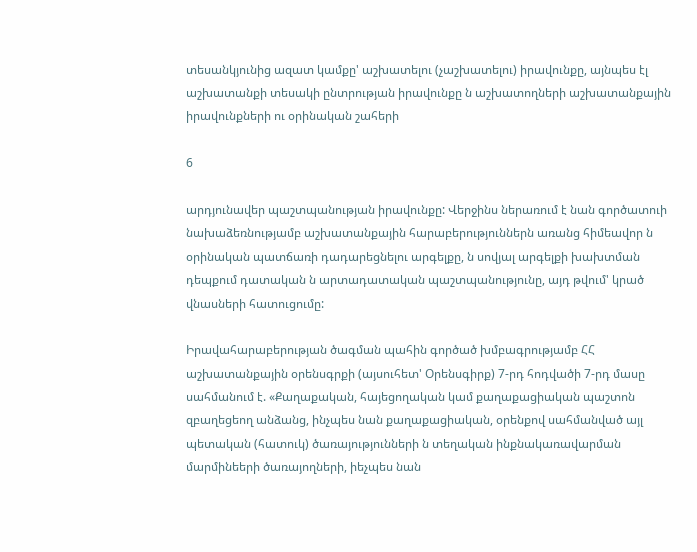տեսանկյունից ազատ կամքը' աշխատելու (չաշխատելու) իրավունքը, այնպես էլ աշխատանքի տեսակի ընտրության իրավունքը ն աշխատողների աշխատանքային իրավունքների ու օրինական շահերի

6

արդյունավեր պաշտպանության իրավունքը: Վերջինս ներառում է նան գործատուի նախաձեռնությամբ աշխատանքային հարաբերություններն առանց հիմեավոր ն օրինական պատճառի դադարեցնելու արգելքը, ն սովյալ արգելքի խախտման դեպքում դատական ն արտադատական պաշտպանությունը, այդ թվում' կրած վնասների հատուցումը:

Իրավահարաբերության ծագման պահին գործած խմբագրությամբ ՀՀ աշխատանքային օրենսգրքի (այսուհետ' Օրենսգիրք) 7-րդ հոդվածի 7-րդ մասը սահմանում է. «Քաղաքական, հայեցողական կամ քաղաքացիական պաշտոն զբաղեցեող անձանց, ինչպես նան քաղաքացիական, օրենքով սահմանված այլ պետական (հատուկ) ծառայությունների ն տեղական ինքնակառավարման մարմինեերի ծառայողների, իեչպես նան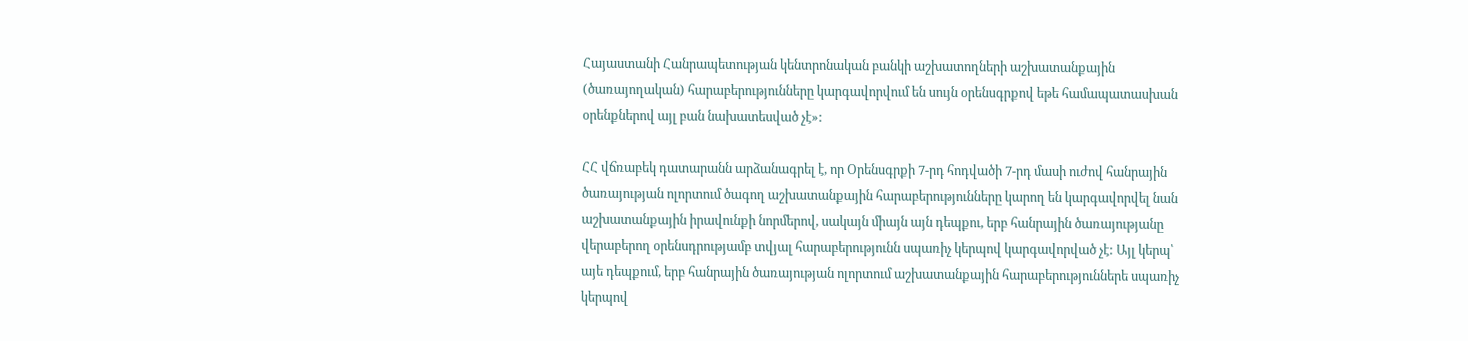Հայաստանի Հանրապետության կենտրոնական բանկի աշխատողների աշխատանքային (ծառայողական) հարաբերությունները կարգավորվում են սույն օրենսգրքով եթե համապատասխան օրենքներով այլ բան նախատեսված չէ»:

ՀՀ վճռաբեկ դատարանն արձանագրել է, որ Օրենսգրքի 7-րդ հոդվածի 7-րդ մասի ուժով հանրային ծառայության ոլորտում ծագող աշխատանքային հարաբերությունները կարող են կարգավորվել նան աշխատանքային իրավունքի նորմերով, սակայն միայն այն դեպքու, երբ հանրային ծառայությանը վերաբերող օրենսդրությամբ տվյալ հարաբերությունն սպառիչ կերպով կարգավորված չէ: Այլ կերպ՝ այե դեպքում, երբ հանրային ծառայության ոլորտում աշխատանքային հարաբերություններե սպառիչ կերպով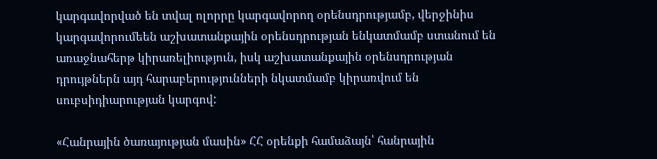կարգավորված են տվալ ոլորրը կարգավորող օրենսդրությամբ, վերջինիս կարգավորումեեն աշխատանքային օրենսդրության ենկատմամբ ստանում են առաջնահերթ կիրառելիություն, իսկ աշխատանքային օրենսդրության դրույթներն այդ հարաբերությունների նկատմամբ կիրառվում են սուբսիդիարության կարգով:

«Հանրային ծառայության մասին» ՀՀ օրենքի համաձայն՝ հանրային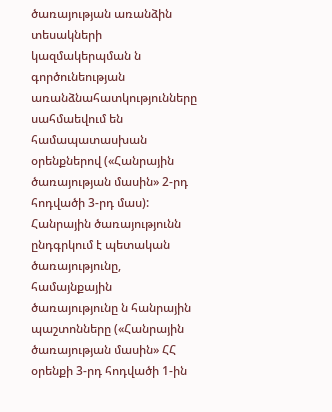ծառայության առանձին տեսակների կազմակերպման ն գործունեության առանձնահատկությունները սահմաեվում են համապատասխան օրենքներով («Հանրային ծառայության մասին» 2-րդ հոդվածի 3-րդ մաս): Հանրային ծառայությունն ընդգրկում է պետական ծառայությունը, համայնքային ծառայությունը ն հանրային պաշտոնները («Հանրային ծառայության մասին» ՀՀ օրենքի 3-րդ հոդվածի 1-ին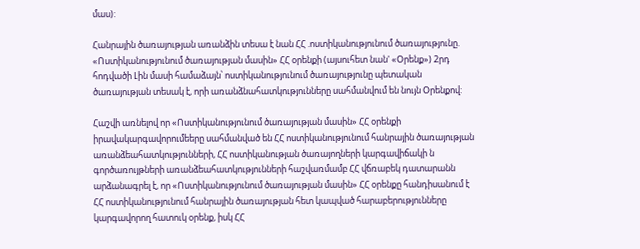մաս):

Հանրային ծառայության առանձին տեսա է նան ՀՀ .ոստիկանությունում ծառայությունը. «Ոստիկանությունում ծառայության մասին» ՀՀ օրենքի (այսուհետ նան' «Օրենք») 2րդ հոդվածի Լին մասի համաձայն՝ ոստիկանությունում ծառայությունը պետական ծառայության տեսակ է, որի առանձնահատկությունները սահմանվում են նույն Օրենքով:

Հաշվի առնելով որ «Ոստիկանությունում ծառայության մասին» ՀՀ օրենքի իրավակարգավորումեերը սահմանված են ՀՀ ոստիկանությունում հանրային ծառայության առանձեահատկությունների, ՀՀ ոստիկանության ծառայողների կարգավիճակի ն գործառույթների առանձեահատկությունների հաշվառմամբ ՀՀ վճռաբեկ դատարանն արձանագրել է, որ «Ոստիկանությունում ծառայության մասին» ՀՀ օրենքը հանդիսանում է ՀՀ ոստիկանությունում հանրային ծառայության հետ կապված հարաբերությունները կարգավորող հատուկ օրենք, իսկ ՀՀ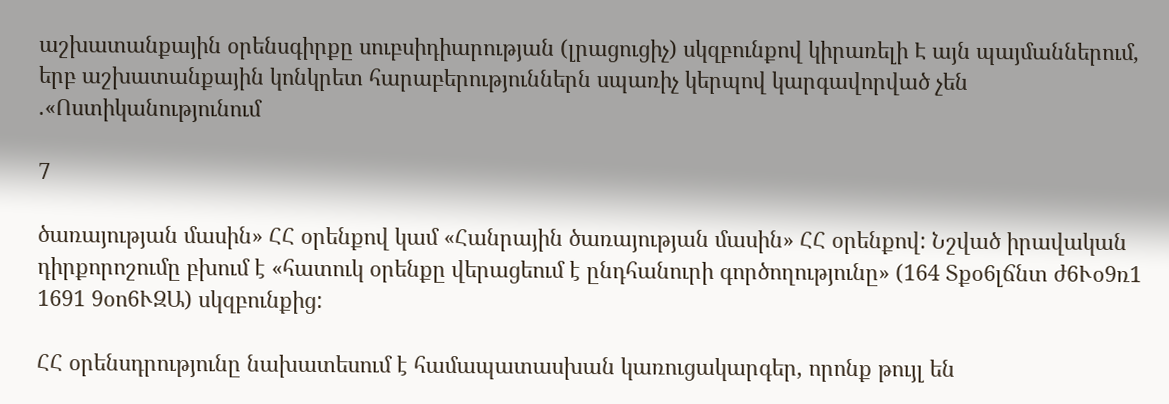աշխատանքային օրենսգիրքը սուբսիդիարության (լրացուցիչ) սկզբունքով կիրառելի Է այն պայմաններում, երբ աշխատանքային կոնկրետ հարաբերություններն սպառիչ կերպով կարգավորված չեն .«Ոստիկանությունում

7

ծառայության մասին» ՀՀ օրենքով կամ «Հանրային ծառայության մասին» ՀՀ օրենքով: Նշված իրավական դիրքորոշումը բխում է «հատուկ օրենքը վերացեում է ընդհանուրի գործողությունը» (164 Տքօ6լճնտ ժ6Ւօ9ռ1 1691 9օո6ՒԶԱ) սկզբունքից:

ՀՀ օրենսդրությունը նախատեսում է համապատասխան կառուցակարգեր, որոնք թույլ են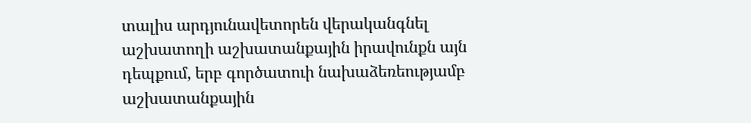տալիս արդյունավետորեն վերականգնել աշխատողի աշխատանքային իրավունքն այն դեպքում, երբ գործատուի նախաձեռեությամբ աշխատանքային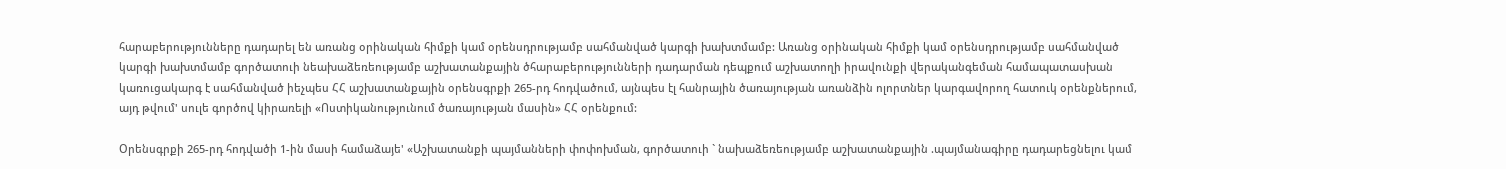հարաբերությունները դադարել են առանց օրինական հիմքի կամ օրենսդրությամբ սահմանված կարգի խախտմամբ: Առանց օրինական հիմքի կամ օրենսդրությամբ սահմանված կարգի խախտմամբ գործատուի նեախաձեռեությամբ աշխատանքային ծհարաբերությունների դադարման դեպքում աշխատողի իրավունքի վերականգեման համապատասխան կառուցակարգ է սահմանված իեչպես ՀՀ աշխատանքային օրենսգրքի 265-րդ հոդվածում, այնպես էլ հանրային ծառայության առանձին ոլորտներ կարգավորող հատուկ օրենքներում, այդ թվում' սուլե գործով կիրառելի «Ոստիկանությունում ծառայության մասին» ՀՀ օրենքում:

Օրենսգրքի 265-րդ հոդվածի 1-ին մասի համաձայե' «Աշխատանքի պայմանների փոփոխման, գործատուի ` նախաձեռեությամբ աշխատանքային .պայմանագիրը դադարեցնելու կամ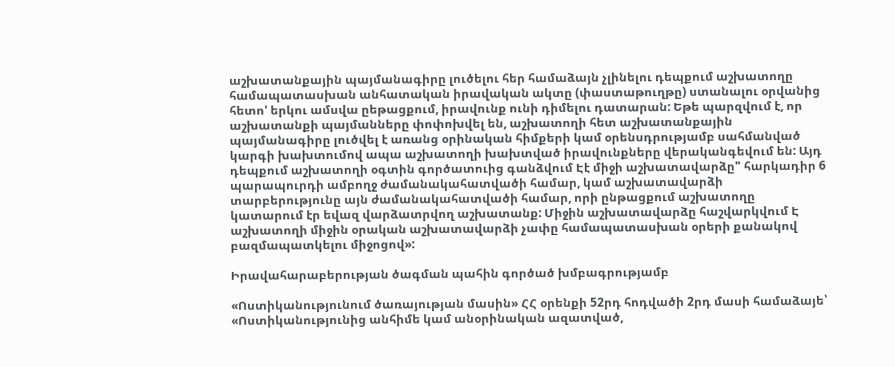աշխատանքային պայմանագիրը լուծելու հեր համաձայն չլինելու դեպքում աշխատողը համապատասխան անհատական իրավական ակտը (փաստաթուղթը) ստանալու օրվանից հետո' երկու ամսվա ըեթացքում, իրավունք ունի դիմելու դատարան: Եթե պարզվում է, որ աշխատանքի պայմանները փոփոխվել են, աշխատողի հետ աշխատանքային պայմանագիրը լուծվել է առանց օրինական հիմքերի կամ օրենսդրությամբ սահմանված կարգի խախտումով ապա աշխատողի խախտված իրավունքները վերականգեվում են: Այդ դեպքում աշխատողի օգտին գործատուից գանձվում Էէ միջի աշխատավարձը" հարկադիր 6 պարապուրդի ամբողջ ժամանակահատվածի համար, կամ աշխատավարձի տարբերությունը այն ժամանակահատվածի համար, որի ընթացքում աշխատողը կատարում էր եվազ վարձատրվող աշխատանք: Միջին աշխատավարձը հաշվարկվում Է աշխատողի միջին օրական աշխատավարձի չափը համապատասխան օրերի քանակով բազմապատկելու միջոցով»:

Իրավահարաբերության ծագման պահին գործած խմբագրությամբ

«Ոստիկանությունում ծառայության մասին» ՀՀ օրենքի 52րդ հոդվածի 2րդ մասի համաձայե՝ «Ոստիկանությունից անհիմե կամ անօրինական ազատված,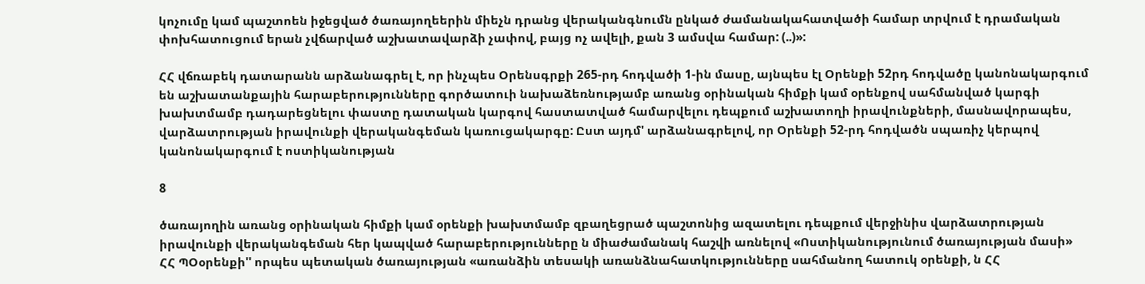կոչումը կամ պաշտոեն իջեցված ծառայողեերին միեչն դրանց վերականգնումն ընկած ժամանակահատվածի համար տրվում է դրամական փոխհատուցում երան չվճարված աշխատավարձի չափով, բայց ոչ ավելի, քան 3 ամսվա համար: (..)»:

ՀՀ վճռաբեկ դատարանն արձանագրել է, որ ինչպես Օրենսգրքի 265-րդ հոդվածի 1-ին մասը, այնպես էլ Օրենքի 52րդ հոդվածը կանոնակարգում են աշխատանքային հարաբերությունները գործատուի նախաձեռնությամբ առանց օրինական հիմքի կամ օրենքով սահմանված կարգի խախտմամբ դադարեցնելու փաստը դատական կարգով հաստատված համարվելու դեպքում աշխատողի իրավունքների, մասնավորապես, վարձատրության իրավունքի վերականգեման կառուցակարգը: Ըստ այդմ' արձանագրելով, որ Օրենքի 52-րդ հոդվածն սպառիչ կերպով կանոնակարգում է ոստիկանության

8

ծառայողին առանց օրինական հիմքի կամ օրենքի խախտմամբ զբաղեցրած պաշտոնից ազատելու դեպքում վերջինիս վարձատրության իրավունքի վերականգեման հեր կապված հարաբերությունները ն միաժամանակ հաշվի առնելով «Ոստիկանությունում ծառայության մասի» ՀՀ ՊՕօրենքի'' որպես պետական ծառայության «առանձին տեսակի առանձնահատկությունները սահմանող հատուկ օրենքի, ն ՀՀ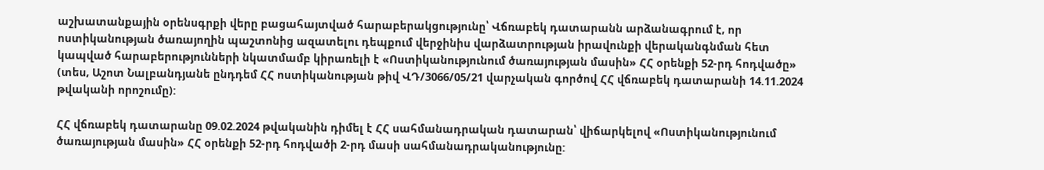աշխատանքային օրենսգրքի վերը բացահայտված հարաբերակցությունը՝ Վճռաբեկ դատարանն արձանագրում է, որ ոստիկանության ծառայողին պաշտոնից ազատելու դեպքում վերջինիս վարձատրության իրավունքի վերականգնման հետ կապված հարաբերությունների նկատմամբ կիրառելի է «Ոստիկանությունում ծառայության մասին» ՀՀ օրենքի 52-րդ հոդվածը» (տես, Աշոտ Նալբանդյանե ընդդեմ ՀՀ ոստիկանության թիվ ՎԴ/3066/05/21 վարչական գործով ՀՀ վճռաբեկ դատարանի 14.11.2024 թվականի որոշումը):

ՀՀ վճռաբեկ դատարանը 09.02.2024 թվականին դիմել է ՀՀ սահմանադրական դատարան՝ վիճարկելով «Ոստիկանությունում ծառայության մասին» ՀՀ օրենքի 52-րդ հոդվածի 2-րդ մասի սահմանադրականությունը: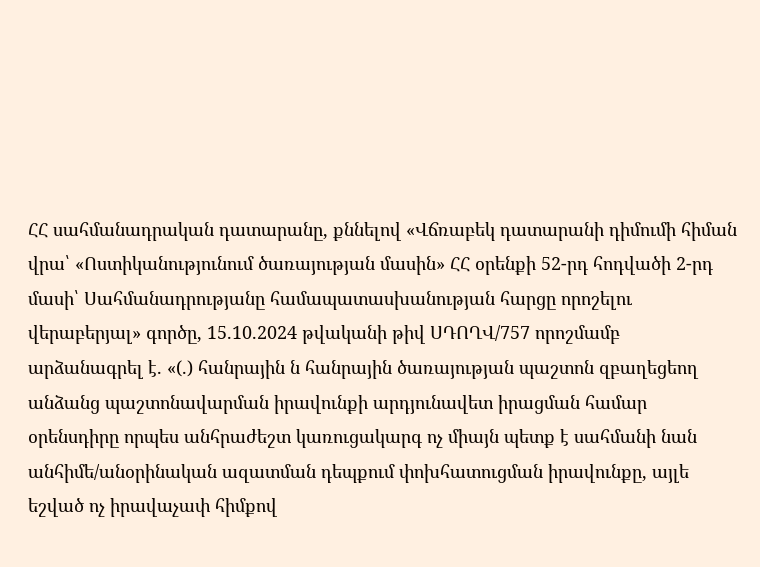ՀՀ սահմանադրական դատարանը, քննելով «Վճռաբեկ դատարանի դիմումի հիման վրա՝ «Ոստիկանությունում ծառայության մասին» ՀՀ օրենքի 52-րդ հոդվածի 2-րդ մասի՝ Սահմանադրությանը համապատասխանության հարցը որոշելու վերաբերյալ» գործը, 15.10.2024 թվականի թիվ ՍԴՈՂՎ/757 որոշմամբ արձանագրել է. «(.) հանրային ն հանրային ծառայության պաշտոն զբաղեցեող անձանց պաշտոնավարման իրավունքի արդյունավետ իրացման համար օրենսդիրը որպես անհրաժեշտ կառուցակարգ ոչ միայն պետք է սահմանի նան անհիմե/անօրինական ազատման դեպքում փոխհատուցման իրավունքը, այլե եշված ոչ իրավաչափ հիմքով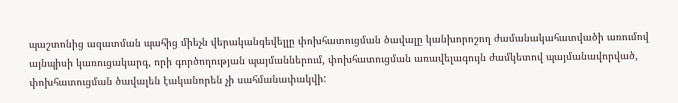պաշտոնից ազատման պահից միեչն վերականգեվելլը փոխհատուցման ծավալը կանխորոշող ժամանակահատվածի առումով այնպիսի կառուցակարգ, որի գործողության պայմաններում, փոխհատուցման առավելագույն ժամկետով պայմանավորված, փոխհատուցման ծավալեն էականորեն չի սահմանափակվի: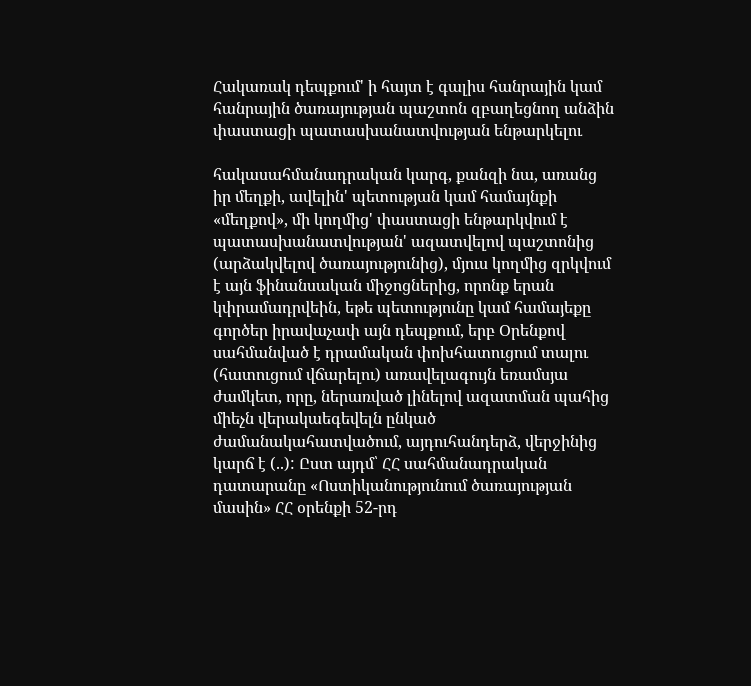Հակառակ դեպքում' ի հայտ է գալիս հանրային կամ հանրային ծառայության պաշտոն զբաղեցնող անձին փաստացի պատասխանատվության ենթարկելու

հակասահմանադրական կարգ, քանզի նա, առանց իր մեղքի, ավելին' պետության կամ համայնքի «մեղքով», մի կողմից' փաստացի ենթարկվում է պատասխանատվության' ազատվելով պաշտոնից (արձակվելով ծառայությունից), մյուս կողմից զրկվում է այն ֆինանսական միջոցներից, որոնք երան կփրամադրվեին, եթե պետությունը կամ համայեքը գործեր իրավաչափ այն դեպքում, երբ Օրենքով սահմանված է դրամական փոխհատուցում տալու (հատուցում վճարելու) առավելագույն եռամսյա ժամկետ, որը, ներառված լինելով ազատման պահից միեչն վերակաեգեվելն ընկած ժամանակահատվածում, այդուհանդերձ, վերջինից կարճ է (..): Ըստ այդմ՝ ՀՀ սահմանադրական դատարանը «Ոստիկանությունում ծառայության մասին» ՀՀ օրենքի 52-րդ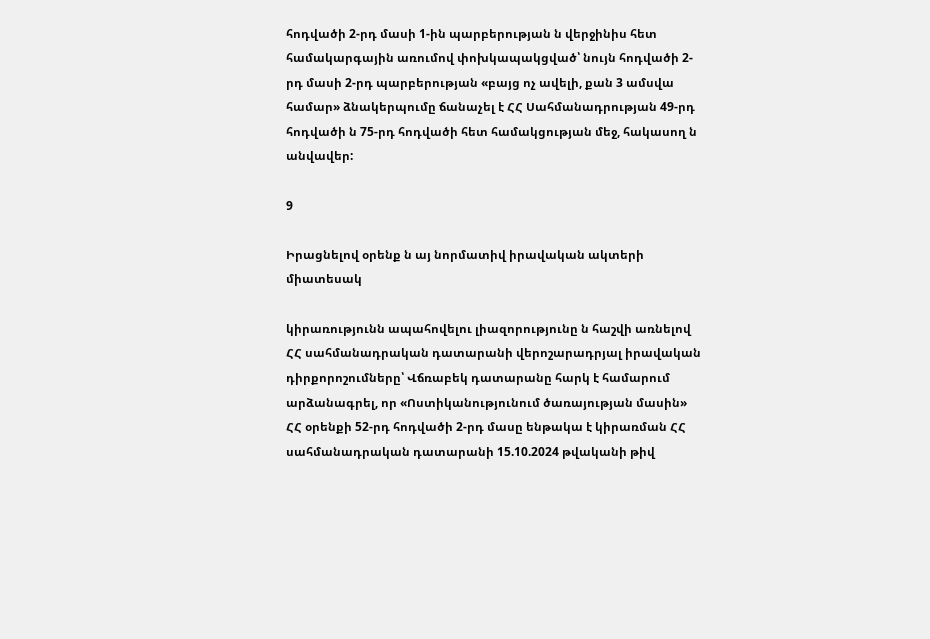հոդվածի 2-րդ մասի 1-ին պարբերության ն վերջինիս հետ համակարգային առումով փոխկապակցված՝ նույն հոդվածի 2-րդ մասի 2-րդ պարբերության «բայց ոչ ավելի, քան 3 ամսվա համար» ձնակերպումը ճանաչել է ՀՀ Սահմանադրության 49-րդ հոդվածի ն 75-րդ հոդվածի հետ համակցության մեջ, հակասող ն անվավեր:

9

Իրացնելով օրենք ն այ նորմատիվ իրավական ակտերի միատեսակ

կիրառությունն ապահովելու լիազորությունը ն հաշվի առնելով ՀՀ սահմանադրական դատարանի վերոշարադրյալ իրավական դիրքորոշումները՝ Վճռաբեկ դատարանը հարկ է համարում արձանագրել, որ «Ոստիկանությունում ծառայության մասին» ՀՀ օրենքի 52-րդ հոդվածի 2-րդ մասը ենթակա է կիրառման ՀՀ սահմանադրական դատարանի 15.10.2024 թվականի թիվ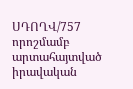ՍԴՈՂՎ/757 որոշմամբ արտահայտված իրավական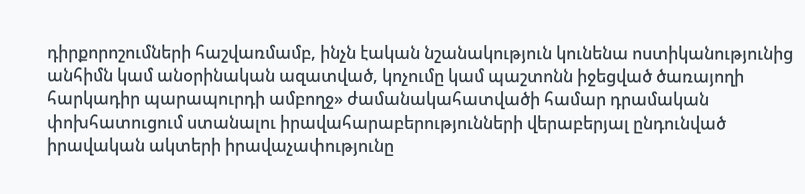դիրքորոշումների հաշվառմամբ, ինչն էական նշանակություն կունենա ոստիկանությունից անհիմն կամ անօրինական ազատված, կոչումը կամ պաշտոնն իջեցված ծառայողի հարկադիր պարապուրդի ամբողջ» ժամանակահատվածի համար դրամական փոխհատուցում ստանալու իրավահարաբերությունների վերաբերյալ ընդունված իրավական ակտերի իրավաչափությունը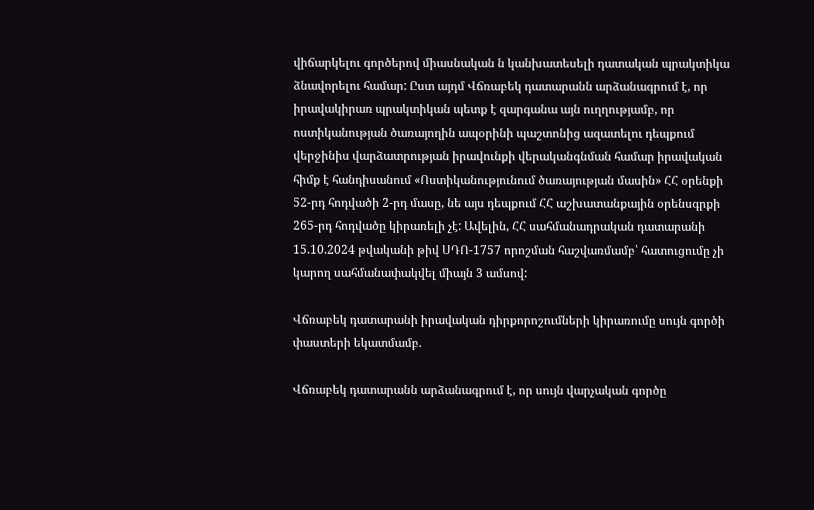վիճարկելու գործերով միասնական ն կանխատեսելի դատական պրակտիկա ձնավորելու համար: Ըստ այդմ Վճռաբեկ դատարանն արձանագրում է, որ իրավակիրառ պրակտիկան պետք է զարգանա այն ուղղությամբ, որ ոստիկանության ծառայողին ապօրինի պաշտոնից ազատելու դեպքում վերջինիս վարձատրության իրավունքի վերականգնման համար իրավական հիմք է հանդիսանում «Ոստիկանությունում ծառայության մասին» ՀՀ օրենքի 52-րդ հոդվածի 2-րդ մասը, նե այս դեպքում ՀՀ աշխատանքային օրենսգրքի 265-րդ հոդվածը կիրառելի չէ: Ավելին, ՀՀ սահմանադրական դատարանի 15.10.2024 թվականի թիվ ՍԴՈ-1757 որոշման հաշվառմամբ՝ հատուցումը չի կարող սահմանափակվել միայն 3 ամսով:

Վճռաբեկ դատարանի իրավական դիրքորոշումների կիրառումը սույն գործի փաստերի եկատմամբ.

Վճռաբեկ դատարանն արձանագրում է, որ սույն վարչական գործը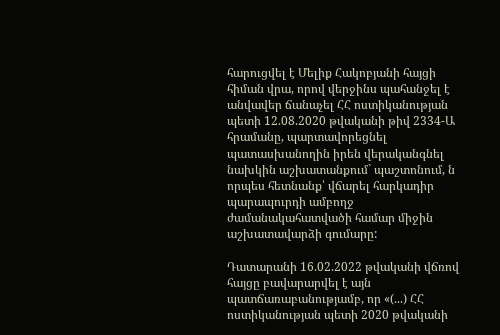հարուցվել է Մելիք Հակոբյանի հայցի հիման վրա, որով վերջինս պահանջել է անվավեր ճանաչել ՀՀ ոստիկանության պետի 12.08.2020 թվականի թիվ 2334-Ա հրամանը, պարտավորեցնել պատասխանողին իրեն վերականգնել նախկին աշխատանքում` պաշտոնում, ն որպես հետնանք՝ վճարել հարկադիր պարապուրդի ամբողջ ժամանակահատվածի համար միջին աշխատավարձի գումարը:

Դատարանի 16.02.2022 թվականի վճռով հայցը բավարարվել է այն պատճառաբանությամբ, որ «(...) ՀՀ ոստիկանության պետի 2020 թվականի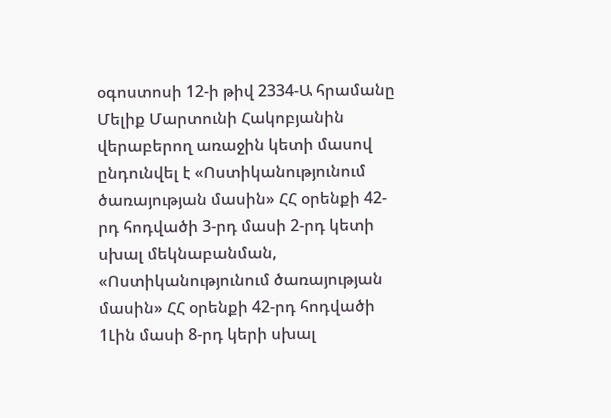օգոստոսի 12-ի թիվ 2334-Ա հրամանը Մելիք Մարտունի Հակոբյանին վերաբերող առաջին կետի մասով ընդունվել է «Ոստիկանությունում ծառայության մասին» ՀՀ օրենքի 42-րդ հոդվածի 3-րդ մասի 2-րդ կետի սխալ մեկնաբանման, «Ոստիկանությունում ծառայության մասին» ՀՀ օրենքի 42-րդ հոդվածի 1Լին մասի 8-րդ կերի սխալ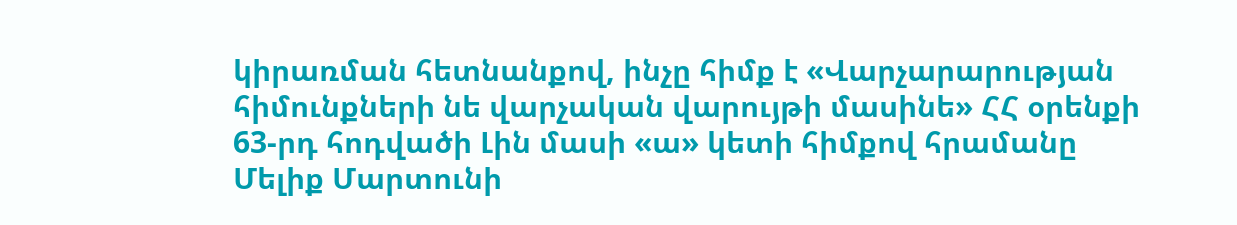կիրառման հետնանքով, ինչը հիմք է «Վարչարարության հիմունքների նե վարչական վարույթի մասինե» ՀՀ օրենքի 63-րդ հոդվածի Լին մասի «ա» կետի հիմքով հրամանը Մելիք Մարտունի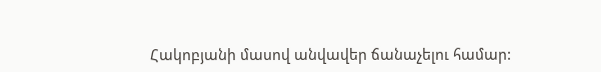Հակոբյանի մասով անվավեր ճանաչելու համար: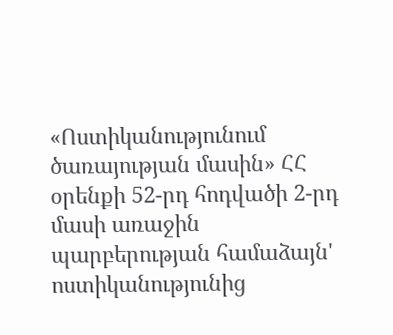«Ոստիկանությունում ծառայության մասին» ՀՀ օրենքի 52-րդ հոդվածի 2-րդ մասի առաջին պարբերության համաձայն' ոստիկանությունից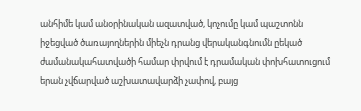անհիմե կամ անօրինական ազատված, կոչումը կամ պաշտոնն իջեցված ծառայողներին միեչն դրանց վերականգնումն ըեկած ժամանակահատվածի համար փրվում է դրամական փոխհատուցում երան չվճարված աշխատավարձի չափով, բայց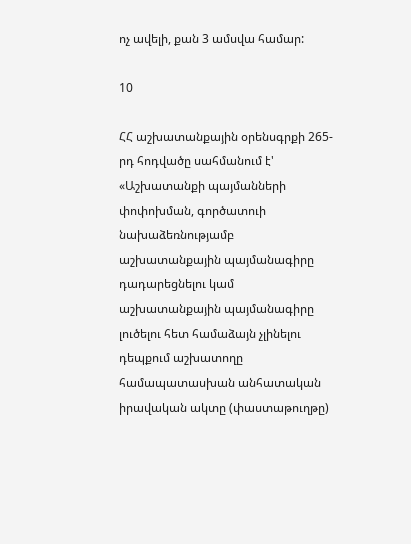ոչ ավելի, քան 3 ամսվա համար:

10

ՀՀ աշխատանքային օրենսգրքի 265-րդ հոդվածը սահմանում է' «Աշխատանքի պայմանների փոփոխման, գործատուի նախաձեռնությամբ աշխատանքային պայմանագիրը դադարեցնելու կամ աշխատանքային պայմանագիրը լուծելու հետ համաձայն չլինելու դեպքում աշխատողը համապատասխան անհատական իրավական ակտը (փաստաթուղթը)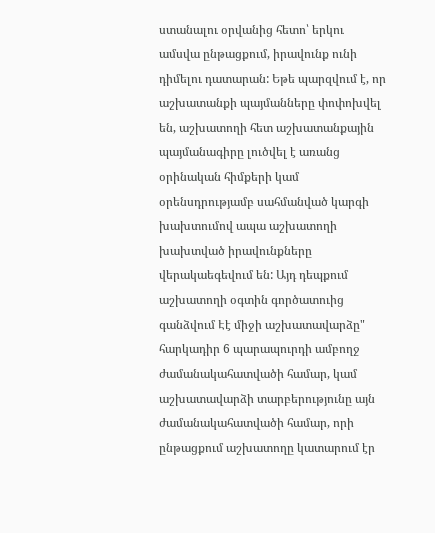ստանալու օրվանից հետո՝ երկու ամսվա ընթացքում, իրավունք ունի դիմելու դատարան: Եթե պարզվում է, որ աշխատանքի պայմանները փոփոխվել են, աշխատողի հետ աշխատանքային պայմանագիրը լուծվել է առանց օրինական հիմքերի կամ օրենսդրությամբ սահմանված կարգի խախտումով ապա աշխատողի խախտված իրավունքները վերակաեգեվում են: Այդ դեպքում աշխատողի օգտին գործատուից գանձվում Էէ միջի աշխատավարձը" հարկադիր 6 պարապուրդի ամբողջ ժամանակահատվածի համար, կամ աշխատավարձի տարբերությունը այն ժամանակահատվածի համար, որի ընթացքում աշխատողը կատարում էր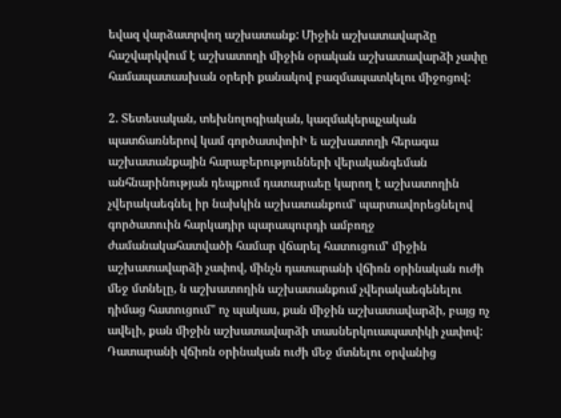եվազ վարձատրվող աշխատանք: Միջին աշխատավարձը հաշվարկվում է աշխատողի միջին օրական աշխատավարձի չափը համապատասխան օրերի քանակով բազմապատկելու միջոցով:

2. Տետեսական, տեխնոլոգիական, կազմակերպչական պատճառներով կամ գործատփոիԻ ե աշխատողի հերագա աշխատանքային հարաբերությունների վերականգեման անհնարինության դեպքում դատարաեը կարող է աշխատողին չվերակաեգնել իր նախկին աշխատանքում' պարտավորեցնելով գործատուին հարկադիր պարապուրդի ամբողջ ժամանակահատվածի համար վճարել հատուցում' միջին աշխատավարձի չափով, մինչն դատարանի վճիռն օրինական ուժի մեջ մտնելը, ն աշխատողին աշխատանքում չվերակաեգենելու դիմաց հատուցում" ոչ պակաս, քան միջին աշխատավարձի, բայց ոչ ավելի, քան միջին աշխատավարձի տասներկուապատիկի չափով: Դատարանի վճիռն օրինական ուժի մեջ մտնելու օրվանից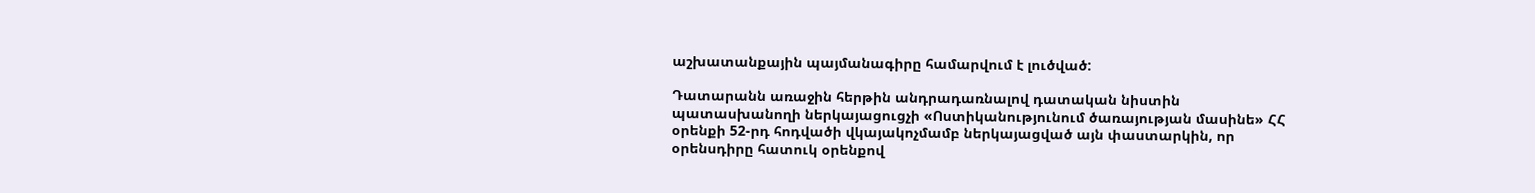աշխատանքային պայմանագիրը համարվում է լուծված:

Դատարանն առաջին հերթին անդրադառնալով դատական նիստին պատասխանողի ներկայացուցչի «Ոստիկանությունում ծառայության մասինե» ՀՀ օրենքի 52-րդ հոդվածի վկայակոչմամբ ներկայացված այն փաստարկին, որ օրենսդիրը հատուկ օրենքով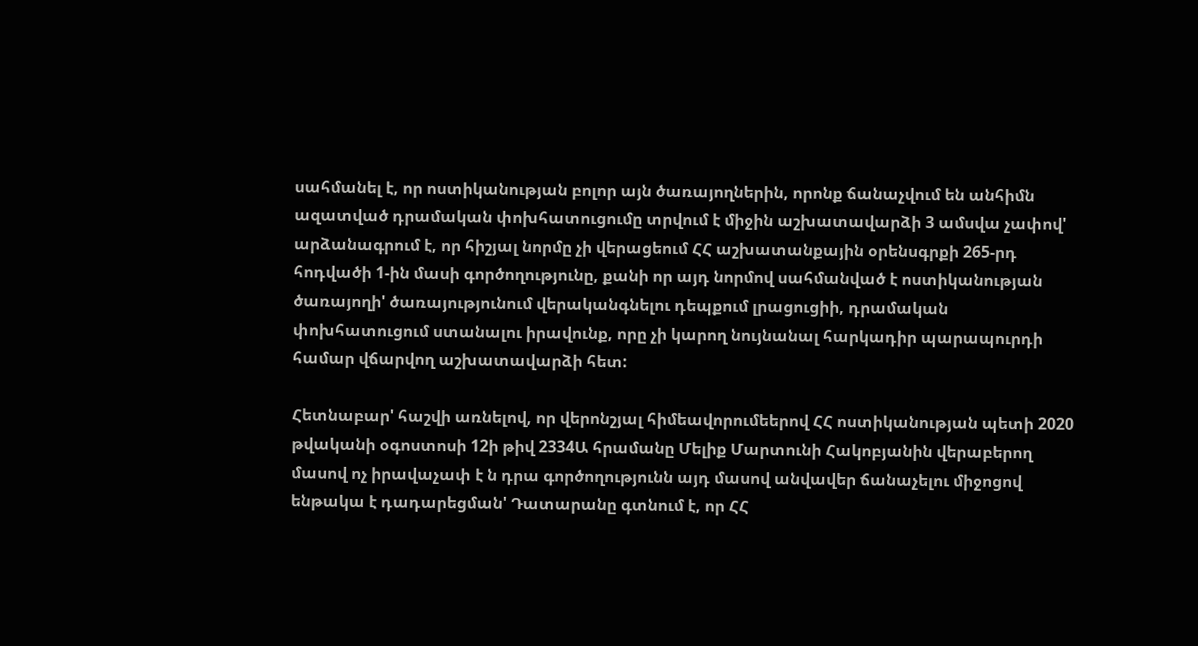սահմանել է, որ ոստիկանության բոլոր այն ծառայողներին, որոնք ճանաչվում են անհիմն ազատված դրամական փոխհատուցումը տրվում է միջին աշխատավարձի 3 ամսվա չափով' արձանագրում է, որ հիշյալ նորմը չի վերացեում ՀՀ աշխատանքային օրենսգրքի 265-րդ հոդվածի 1-ին մասի գործողությունը, քանի որ այդ նորմով սահմանված է ոստիկանության ծառայողի' ծառայությունում վերականգնելու դեպքում լրացուցիի, դրամական փոխհատուցում ստանալու իրավունք, որը չի կարող նույնանալ հարկադիր պարապուրդի համար վճարվող աշխատավարձի հետ:

Հետնաբար' հաշվի առնելով, որ վերոնշյալ հիմեավորումեերով ՀՀ ոստիկանության պետի 2020 թվականի օգոստոսի 12ի թիվ 2334Ա հրամանը Մելիք Մարտունի Հակոբյանին վերաբերող մասով ոչ իրավաչափ է ն դրա գործողությունն այդ մասով անվավեր ճանաչելու միջոցով ենթակա է դադարեցման' Դատարանը գտնում է, որ ՀՀ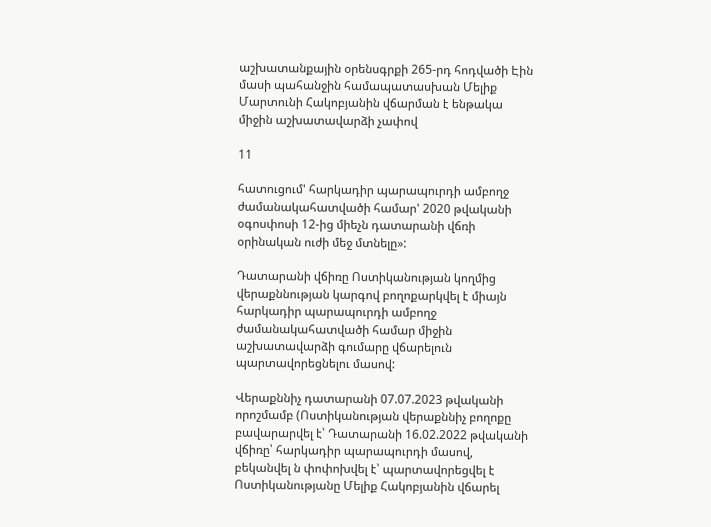աշխատանքային օրենսգրքի 265-րդ հոդվածի Էին մասի պահանջին համապատասխան Մելիք Մարտունի Հակոբյանին վճարման է ենթակա միջին աշխատավարձի չափով

11

հատուցում' հարկադիր պարապուրդի ամբողջ ժամանակահատվածի համար' 2020 թվականի օգոսփոսի 12-ից միեչն դատարանի վճռի օրինական ուժի մեջ մտնելը»:

Դատարանի վճիռը Ոստիկանության կողմից վերաքննության կարգով բողոքարկվել է միայն հարկադիր պարապուրդի ամբողջ ժամանակահատվածի համար միջին աշխատավարձի գումարը վճարելուն պարտավորեցնելու մասով:

Վերաքննիչ դատարանի 07.07.2023 թվականի որոշմամբ (Ոստիկանության վերաքննիչ բողոքը բավարարվել է՝ Դատարանի 16.02.2022 թվականի վճիռը՝ հարկադիր պարապուրդի մասով, բեկանվել ն փոփոխվել է՝ պարտավորեցվել է Ոստիկանությանը Մելիք Հակոբյանին վճարել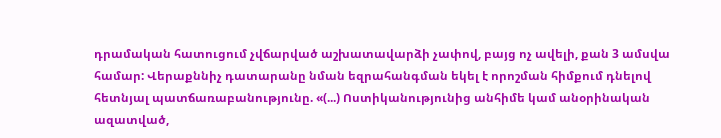դրամական հատուցում չվճարված աշխատավարձի չափով, բայց ոչ ավելի, քան 3 ամսվա համար: Վերաքննիչ դատարանը նման եզրահանգման եկել է որոշման հիմքում դնելով հետնյալ պատճառաբանությունը. «(...) Ոստիկանությունից անհիմե կամ անօրինական ազատված,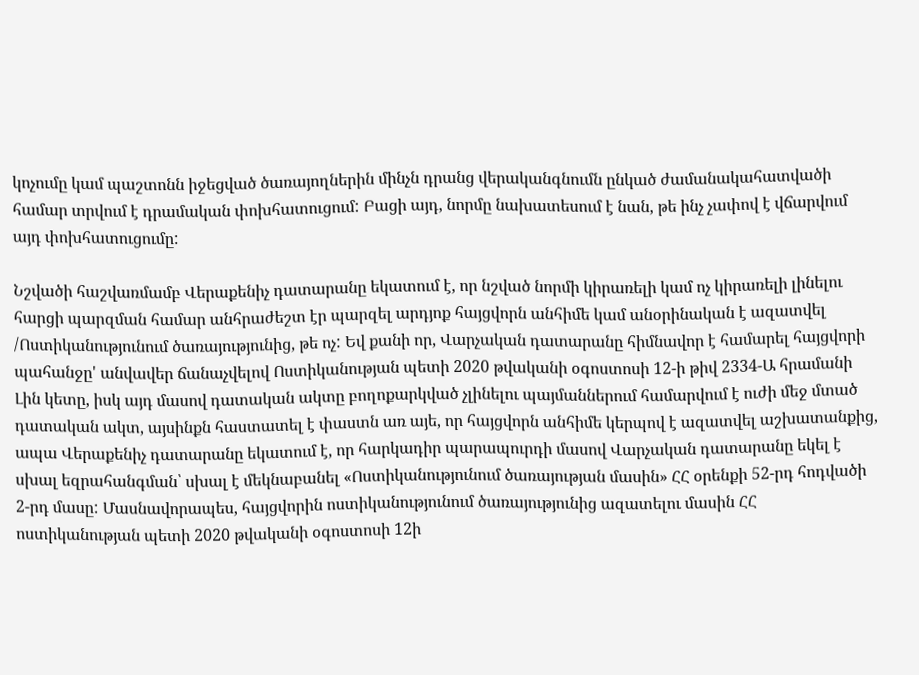կոչումը կամ պաշտոնն իջեցված ծառայողներին մինչն դրանց վերականգնումն ընկած ժամանակահատվածի համար տրվում է դրամական փոխհատուցում: Բացի այդ, նորմը նախատեսում է նան, թե ինչ չափով է վճարվում այդ փոխհատուցումը:

Նշվածի հաշվառմամբ Վերաքենիչ դատարանը եկատում է, որ նշված նորմի կիրառելի կամ ոչ կիրառելի լինելու հարցի պարզման համար անհրաժեշտ էր պարզել արդյոք հայցվորն անհիմե կամ անօրինական է ազատվել /Ոստիկանությունում ծառայությունից, թե ոչ: Եվ քանի որ, Վարչական դատարանը հիմնավոր է համարել հայցվորի պահանջը' անվավեր ճանաչվելով Ոստիկանության պետի 2020 թվականի օգոստոսի 12-ի թիվ 2334-Ա հրամանի Լին կետը, իսկ այդ մասով դատական ակտը բողոքարկված չլինելու պայմաններում համարվում է ուժի մեջ մտած դատական ակտ, այսինքն հաստատել է փաստն առ այե, որ հայցվորն անհիմե կերպով է ազատվել աշխատանքից, ապա Վերաքենիչ դատարանը եկատում է, որ հարկադիր պարապուրդի մասով Վարչական դատարանը եկել է սխալ եզրահանգման՝ սխալ է մեկնաբանել «Ոստիկանությունում ծառայության մասին» ՀՀ օրենքի 52-րդ հոդվածի 2-րդ մասը: Մասնավորապես, հայցվորին ոստիկանությունում ծառայությունից ազատելու մասին ՀՀ ոստիկանության պետի 2020 թվականի օգոստոսի 12ի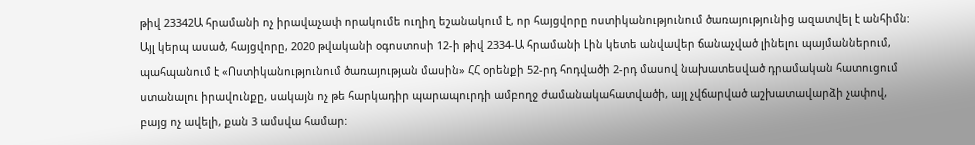թիվ 23342Ա հրամանի ոչ իրավաչափ որակումե ուղիղ եշանակում է, որ հայցվորը ոստիկանությունում ծառայությունից ազատվել է անհիմն: Այլ կերպ ասած, հայցվորը, 2020 թվականի օգոստոսի 12-ի թիվ 2334-Ա հրամանի Լին կետե անվավեր ճանաչված լինելու պայմաններում, պահպանում է «Ոստիկանությունում ծառայության մասին» ՀՀ օրենքի 52-րդ հոդվածի 2-րդ մասով նախատեսված դրամական հատուցում ստանալու իրավունքը, սակայն ոչ թե հարկադիր պարապուրդի ամբողջ ժամանակահատվածի, այլ չվճարված աշխատավարձի չափով, բայց ոչ ավելի, քան 3 ամսվա համար: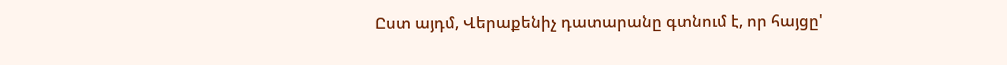Ըստ այդմ, Վերաքենիչ դատարանը գտնում է, որ հայցը'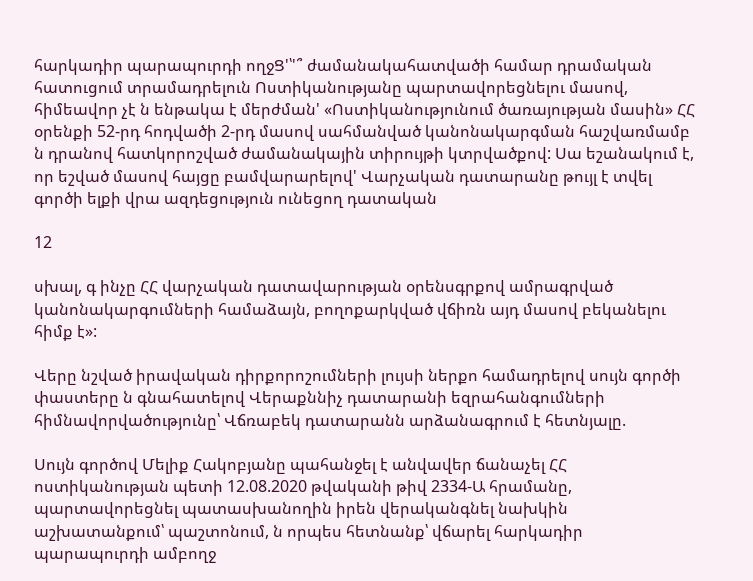հարկադիր պարապուրդի ողջՑ'՝'՞ ժամանակահատվածի համար դրամական հատուցում տրամադրելուն Ոստիկանությանը պարտավորեցնելու մասով, հիմեավոր չէ ն ենթակա է մերժման' «Ոստիկանությունում ծառայության մասին» ՀՀ օրենքի 52-րդ հոդվածի 2-րդ մասով սահմանված կանոնակարգման հաշվառմամբ ն դրանով հատկորոշված ժամանակային տիրույթի կտրվածքով: Սա եշանակում է, որ եշված մասով հայցը բամվարարելով' Վարչական դատարանը թույլ է տվել գործի ելքի վրա ազդեցություն ունեցող դատական

12

սխալ, գ ինչը ՀՀ վարչական դատավարության օրենսգրքով ամրագրված կանոնակարգումների համաձայն, բողոքարկված վճիռն այդ մասով բեկանելու հիմք է»:

Վերը նշված իրավական դիրքորոշումների լույսի ներքո համադրելով սույն գործի փաստերը ն գնահատելով Վերաքննիչ դատարանի եզրահանգումների հիմնավորվածությունը՝ Վճռաբեկ դատարանն արձանագրում է հետնյալը.

Սույն գործով Մելիք Հակոբյանը պահանջել է անվավեր ճանաչել ՀՀ ոստիկանության պետի 12.08.2020 թվականի թիվ 2334-Ա հրամանը, պարտավորեցնել պատասխանողին իրեն վերականգնել նախկին աշխատանքում՝ պաշտոնում, ն որպես հետնանք՝ վճարել հարկադիր պարապուրդի ամբողջ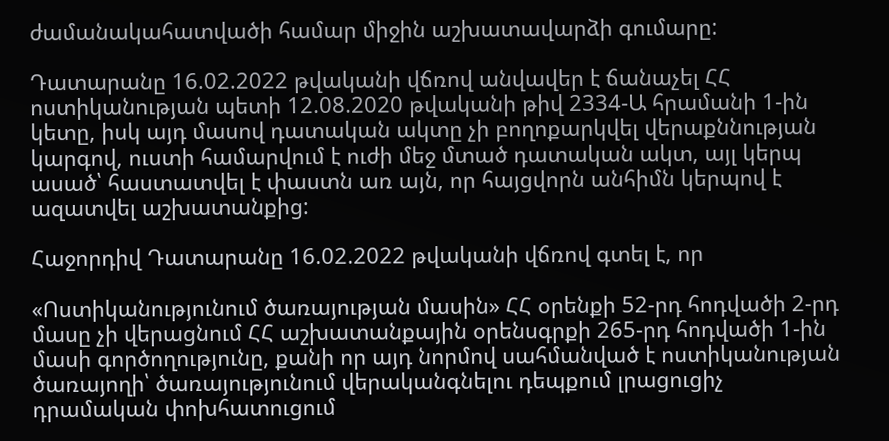ժամանակահատվածի համար միջին աշխատավարձի գումարը:

Դատարանը 16.02.2022 թվականի վճռով անվավեր է ճանաչել ՀՀ ոստիկանության պետի 12.08.2020 թվականի թիվ 2334-Ա հրամանի 1-ին կետը, իսկ այդ մասով դատական ակտը չի բողոքարկվել վերաքննության կարգով, ուստի համարվում է ուժի մեջ մտած դատական ակտ, այլ կերպ ասած՝ հաստատվել է փաստն առ այն, որ հայցվորն անհիմն կերպով է ազատվել աշխատանքից:

Հաջորդիվ Դատարանը 16.02.2022 թվականի վճռով գտել է, որ

«Ոստիկանությունում ծառայության մասին» ՀՀ օրենքի 52-րդ հոդվածի 2-րդ մասը չի վերացնում ՀՀ աշխատանքային օրենսգրքի 265-րդ հոդվածի 1-ին մասի գործողությունը, քանի որ այդ նորմով սահմանված է ոստիկանության ծառայողի՝ ծառայությունում վերականգնելու դեպքում լրացուցիչ դրամական փոխհատուցում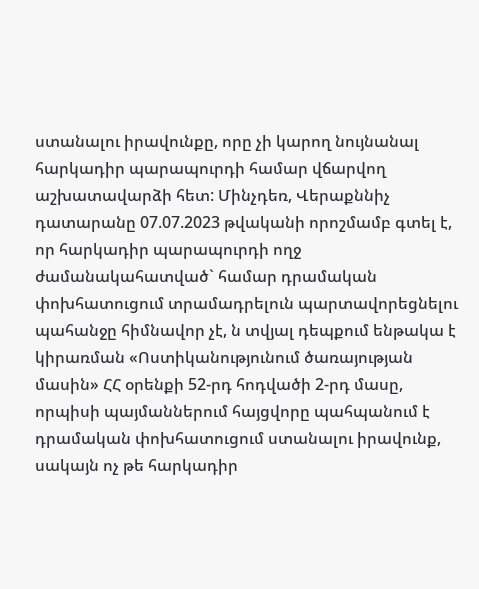ստանալու իրավունքը, որը չի կարող նույնանալ հարկադիր պարապուրդի համար վճարվող աշխատավարձի հետ: Մինչդեռ, Վերաքննիչ դատարանը 07.07.2023 թվականի որոշմամբ գտել է, որ հարկադիր պարապուրդի ողջ ժամանակահատված` համար դրամական փոխհատուցում տրամադրելուն պարտավորեցնելու պահանջը հիմնավոր չէ, ն տվյալ դեպքում ենթակա է կիրառման «Ոստիկանությունում ծառայության մասին» ՀՀ օրենքի 52-րդ հոդվածի 2-րդ մասը, որպիսի պայմաններում հայցվորը պահպանում է դրամական փոխհատուցում ստանալու իրավունք, սակայն ոչ թե հարկադիր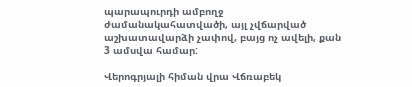պարապուրդի ամբողջ ժամանակահատվածի, այլ չվճարված աշխատավարձի չափով, բայց ոչ ավելի, քան 3 ամսվա համար:

Վերոգրյալի հիման վրա Վճռաբեկ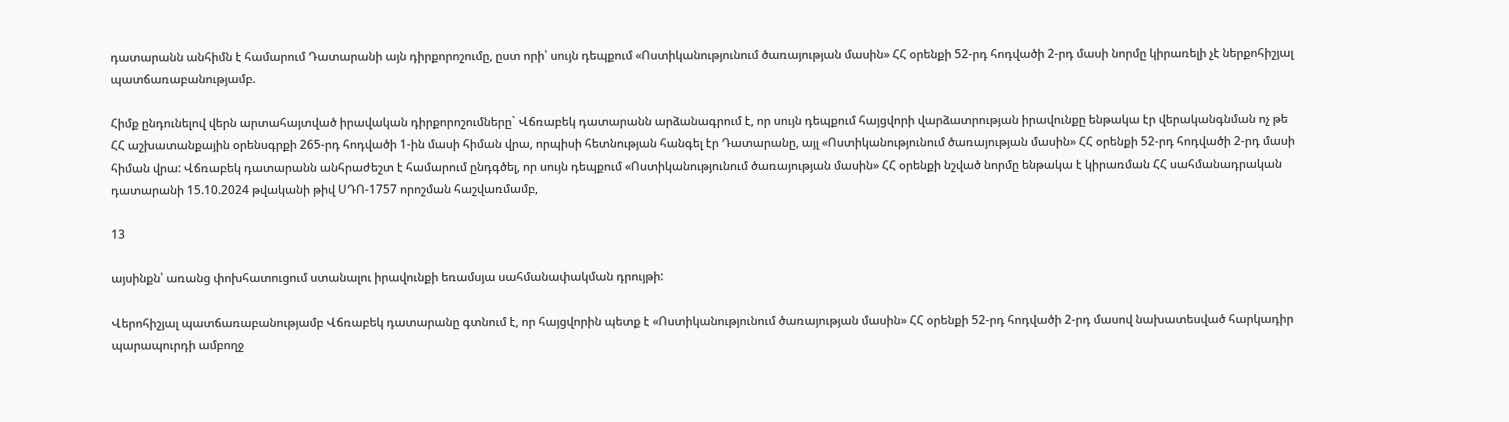դատարանն անհիմն է համարում Դատարանի այն դիրքորոշումը, ըստ որի՝ սույն դեպքում «Ոստիկանությունում ծառայության մասին» ՀՀ օրենքի 52-րդ հոդվածի 2-րդ մասի նորմը կիրառելի չէ ներքոհիշյալ պատճառաբանությամբ.

Հիմք ընդունելով վերն արտահայտված իրավական դիրքորոշումները` Վճռաբեկ դատարանն արձանագրում է, որ սույն դեպքում հայցվորի վարձատրության իրավունքը ենթակա էր վերականգնման ոչ թե ՀՀ աշխատանքային օրենսգրքի 265-րդ հոդվածի 1-ին մասի հիման վրա, որպիսի հետնության հանգել էր Դատարանը, այլ «Ոստիկանությունում ծառայության մասին» ՀՀ օրենքի 52-րդ հոդվածի 2-րդ մասի հիման վրա: Վճռաբեկ դատարանն անհրաժեշտ է համարում ընդգծել, որ սույն դեպքում «Ոստիկանությունում ծառայության մասին» ՀՀ օրենքի նշված նորմը ենթակա է կիրառման ՀՀ սահմանադրական դատարանի 15.10.2024 թվականի թիվ ՍԴՈ-1757 որոշման հաշվառմամբ,

13

այսինքն՝ առանց փոխհատուցում ստանալու իրավունքի եռամսյա սահմանափակման դրույթի:

Վերոհիշյալ պատճառաբանությամբ Վճռաբեկ դատարանը գտնում է, որ հայցվորին պետք է «Ոստիկանությունում ծառայության մասին» ՀՀ օրենքի 52-րդ հոդվածի 2-րդ մասով նախատեսված հարկադիր պարապուրդի ամբողջ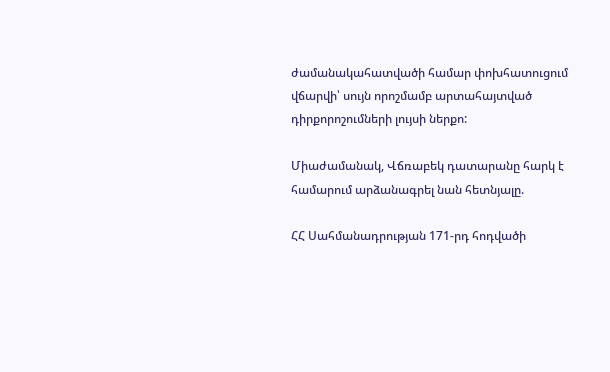ժամանակահատվածի համար փոխհատուցում վճարվի՝ սույն որոշմամբ արտահայտված դիրքորոշումների լույսի ներքո:

Միաժամանակ, Վճռաբեկ դատարանը հարկ է համարում արձանագրել նան հետնյալը.

ՀՀ Սահմանադրության 171-րդ հոդվածի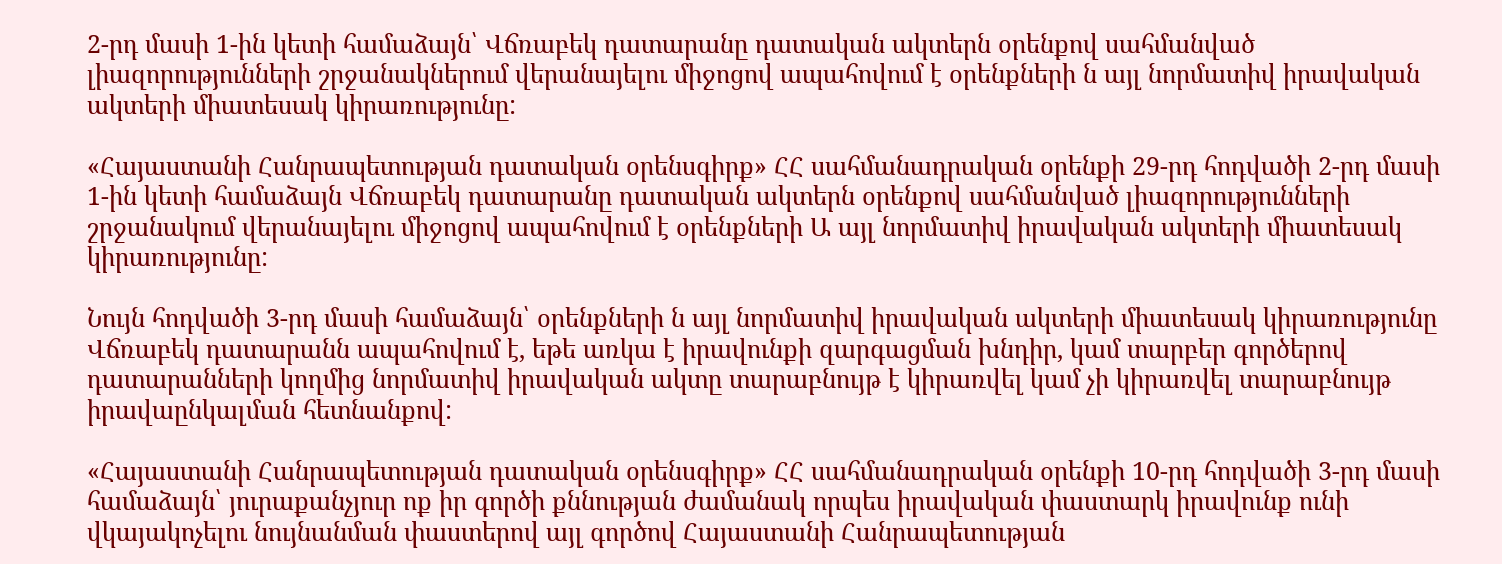2-րդ մասի 1-ին կետի համաձայն՝ Վճռաբեկ դատարանը դատական ակտերն օրենքով սահմանված լիազորությունների շրջանակներում վերանայելու միջոցով ապահովում է օրենքների ն այլ նորմատիվ իրավական ակտերի միատեսակ կիրառությունը:

«Հայաստանի Հանրապետության դատական օրենսգիրք» ՀՀ սահմանադրական օրենքի 29-րդ հոդվածի 2-րդ մասի 1-ին կետի համաձայն Վճռաբեկ դատարանը դատական ակտերն օրենքով սահմանված լիազորությունների շրջանակում վերանայելու միջոցով ապահովում է օրենքների Ա այլ նորմատիվ իրավական ակտերի միատեսակ կիրառությունը:

Նույն հոդվածի 3-րդ մասի համաձայն՝ օրենքների ն այլ նորմատիվ իրավական ակտերի միատեսակ կիրառությունը Վճռաբեկ դատարանն ապահովում է, եթե առկա է իրավունքի զարգացման խնդիր, կամ տարբեր գործերով դատարանների կողմից նորմատիվ իրավական ակտը տարաբնույթ է կիրառվել կամ չի կիրառվել տարաբնույթ իրավաընկալման հետնանքով:

«Հայաստանի Հանրապետության դատական օրենսգիրք» ՀՀ սահմանադրական օրենքի 10-րդ հոդվածի 3-րդ մասի համաձայն՝ յուրաքանչյուր ոք իր գործի քննության ժամանակ որպես իրավական փաստարկ իրավունք ունի վկայակոչելու նույնանման փաստերով այլ գործով Հայաստանի Հանրապետության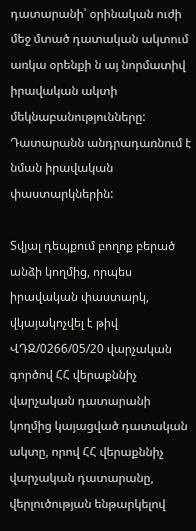դատարանի՝ օրինական ուժի մեջ մտած դատական ակտում առկա օրենքի ն այ նորմատիվ իրավական ակտի մեկնաբանությունները: Դատարանն անդրադառնում է նման իրավական փաստարկներին:

Տվյալ դեպքում բողոք բերած անձի կողմից, որպես իրավական փաստարկ, վկայակոչվել է թիվ ՎԴԶ/0266/05/20 վարչական գործով ՀՀ վերաքննիչ վարչական դատարանի կողմից կայացված դատական ակտը, որով ՀՀ վերաքննիչ վարչական դատարանը, վերլուծության ենթարկելով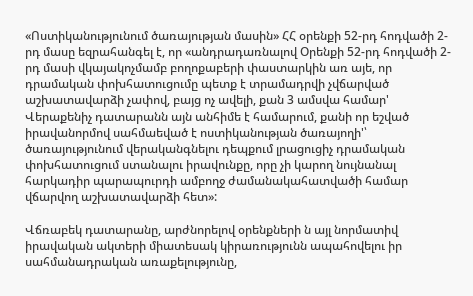«Ոստիկանությունում ծառայության մասին» ՀՀ օրենքի 52-րդ հոդվածի 2-րդ մասը եզրահանգել է, որ «անդրադառնալով Օրենքի 52-րդ հոդվածի 2-րդ մասի վկայակոչմամբ բողոքաբերի փաստարկին առ այե, որ դրամական փոխհատուցումը պետք է տրամադրվի չվճարված աշխատավարձի չափով, բայց ոչ ավելի, քան 3 ամսվա համար' Վերաքենիչ դատարանն այն անհիմե է համարում, քանի որ եշված իրավանորմով սահմաեված է ոստիկանության ծառայողի'՝ ծառայությունում վերականգնելու դեպքում լրացուցիչ դրամական փոխհատուցում ստանալու իրավունքը, որը չի կարող նույնանալ հարկադիր պարապուրդի ամբողջ ժամանակահատվածի համար վճարվող աշխատավարձի հետ»:

Վճռաբեկ դատարանը, արժնորելով օրենքների ն այլ նորմատիվ իրավական ակտերի միատեսակ կիրառությունն ապահովելու իր սահմանադրական առաքելությունը,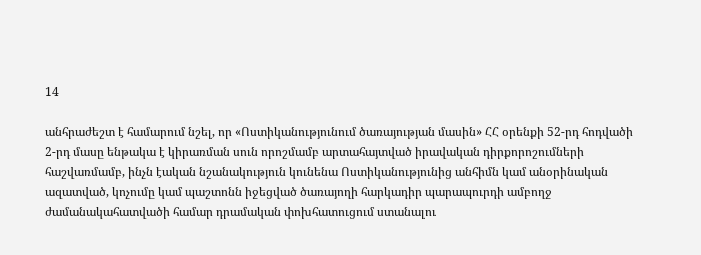14

անհրաժեշտ է համարում նշել, որ «Ոստիկանությունում ծառայության մասին» ՀՀ օրենքի 52-րդ հոդվածի 2-րդ մասը ենթակա է կիրառման սուն որոշմամբ արտահայտված իրավական դիրքորոշումների հաշվառմամբ, ինչն էական նշանակություն կունենա Ոստիկանությունից անհիմն կամ անօրինական ազատված, կոչումը կամ պաշտոնն իջեցված ծառայողի հարկադիր պարապուրդի ամբողջ ժամանակահատվածի համար դրամական փոխհատուցում ստանալու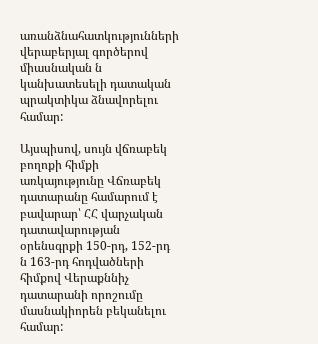առանձնահատկությունների վերաբերյալ գործերով միասնական ն կանխատեսելի դատական պրակտիկա ձնավորելու համար:

Այսպիսով, սույն վճռաբեկ բողոքի հիմքի առկայությունը Վճռաբեկ դատարանը համարում է բավարար՝ ՀՀ վարչական դատավարության օրենսգրքի 150-րդ, 152-րդ ն 163-րդ հոդվածների հիմքով Վերաքննիչ դատարանի որոշումը մասնակիորեն բեկանելու համար: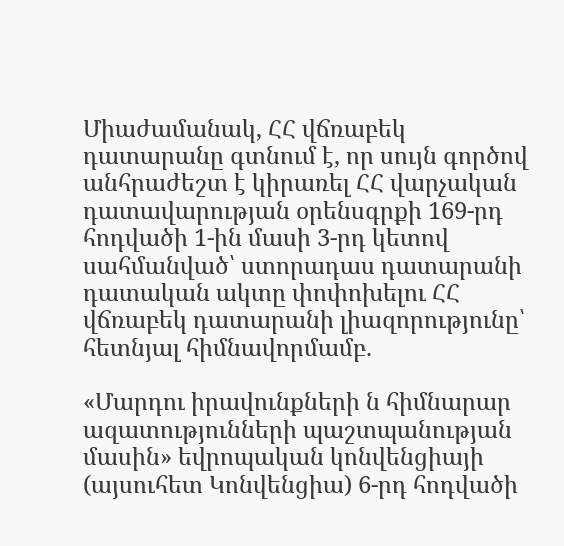Միաժամանակ, ՀՀ վճռաբեկ դատարանը գտնում է, որ սույն գործով անհրաժեշտ է կիրառել ՀՀ վարչական դատավարության օրենսգրքի 169-րդ հոդվածի 1-ին մասի 3-րդ կետով սահմանված՝ ստորադաս դատարանի դատական ակտը փոփոխելու ՀՀ վճռաբեկ դատարանի լիազորությունը՝ հետնյալ հիմնավորմամբ.

«Մարդու իրավունքների ն հիմնարար ազատությունների պաշտպանության մասին» եվրոպական կոնվենցիայի (այսուհետ Կոնվենցիա) 6-րդ հոդվածի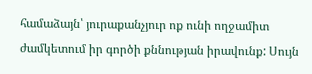համաձայն՝ յուրաքանչյուր ոք ունի ողջամիտ ժամկետում իր գործի քննության իրավունք: Սույն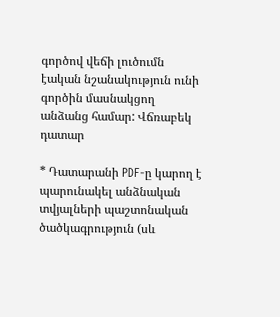գործով վեճի լուծումն էական նշանակություն ունի գործին մասնակցող անձանց համար: Վճռաբեկ դատար

* Դատարանի PDF-ը կարող է պարունակել անձնական տվյալների պաշտոնական ծածկագրություն (սև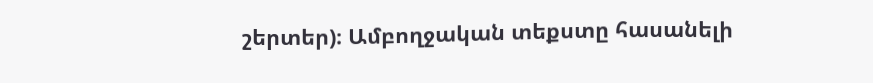շերտեր)։ Ամբողջական տեքստը հասանելի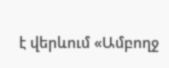է վերևում «Ամբողջ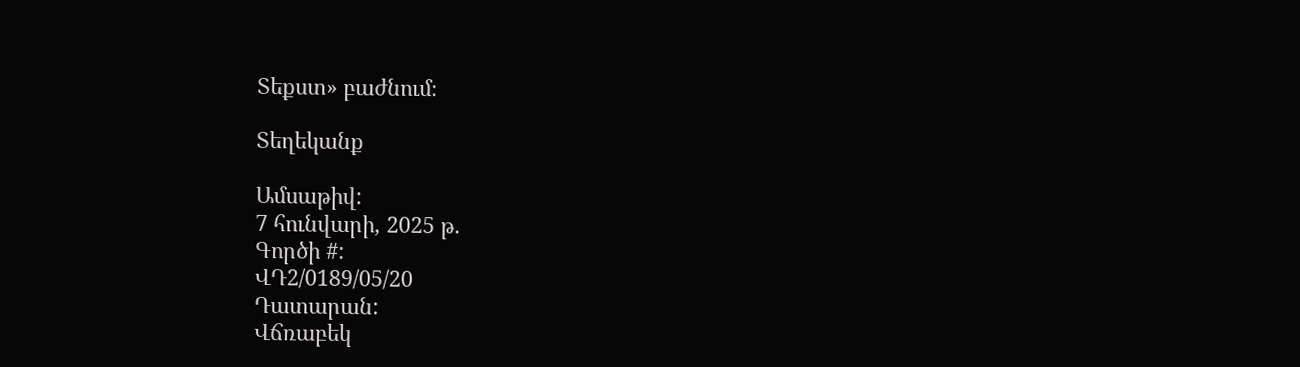Տեքստ» բաժնում։

Տեղեկանք

Ամսաթիվ:
7 հունվարի, 2025 թ.
Գործի #:
ՎԴ2/0189/05/20
Դատարան:
Վճռաբեկ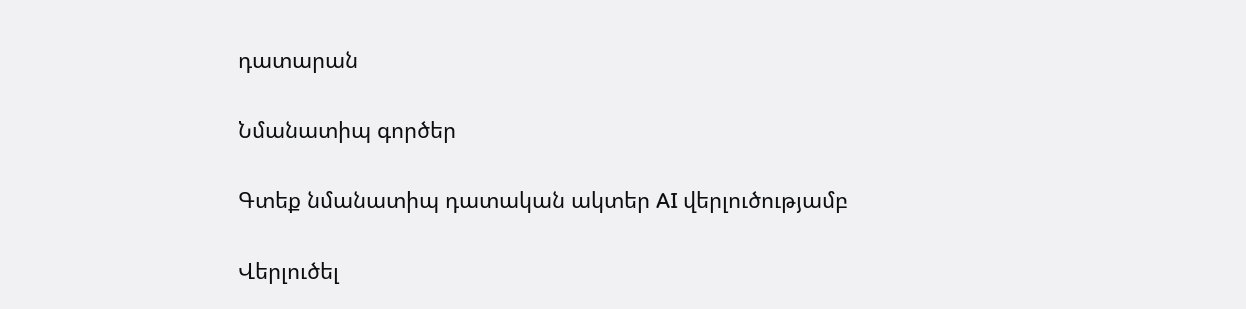դատարան

Նմանատիպ գործեր

Գտեք նմանատիպ դատական ակտեր AI վերլուծությամբ

Վերլուծել